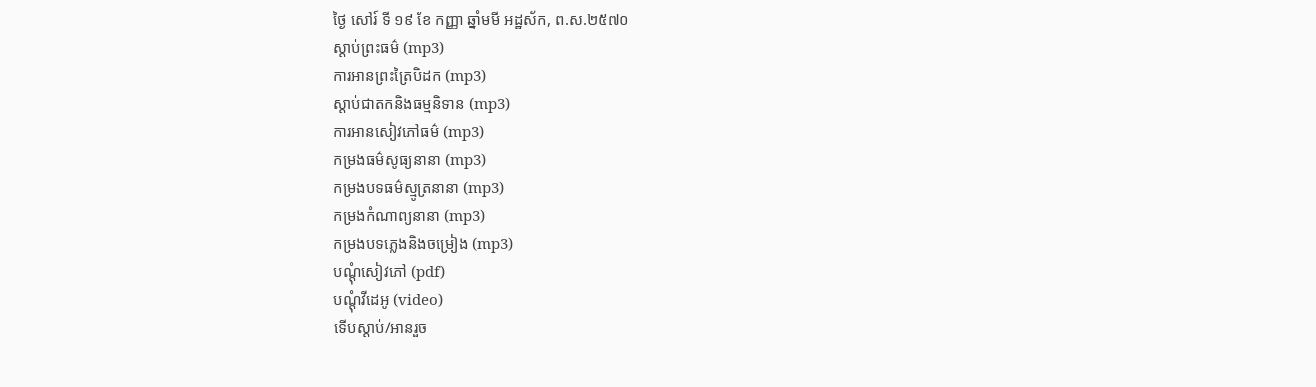ថ្ងៃ សៅរ៍ ទី ១៩ ខែ កញ្ញា ឆ្នាំមមី អដ្ឋស័ក, ព.ស.២៥៧០
ស្តាប់ព្រះធម៌ (mp3)
ការអានព្រះត្រៃបិដក (mp3)
ស្តាប់ជាតកនិងធម្មនិទាន (mp3)
ការអានសៀវភៅធម៌ (mp3)
កម្រងធម៌សូធ្យនានា (mp3)
កម្រងបទធម៌ស្មូត្រនានា (mp3)
កម្រងកំណាព្យនានា (mp3)
កម្រងបទភ្លេងនិងចម្រៀង (mp3)
បណ្តុំសៀវភៅ (pdf)
បណ្តុំវីដេអូ (video)
ទើបស្តាប់/អានរួច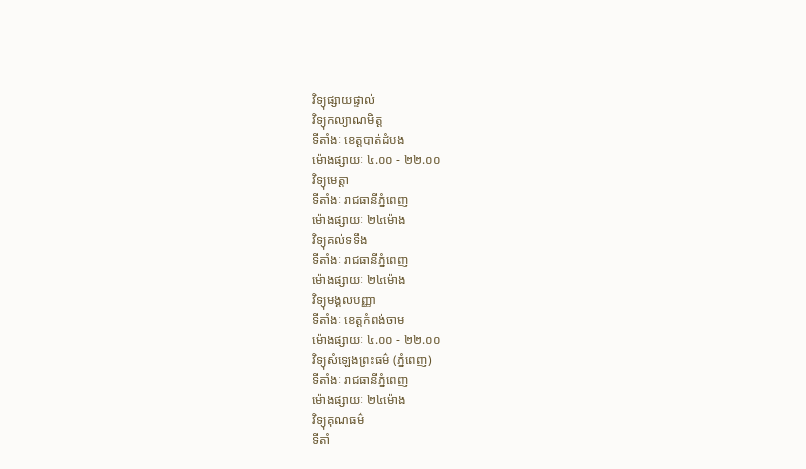វិទ្យុផ្សាយផ្ទាល់
វិទ្យុកល្យាណមិត្ត
ទីតាំងៈ ខេត្តបាត់ដំបង
ម៉ោងផ្សាយៈ ៤.០០ - ២២.០០
វិទ្យុមេត្តា
ទីតាំងៈ រាជធានីភ្នំពេញ
ម៉ោងផ្សាយៈ ២៤ម៉ោង
វិទ្យុគល់ទទឹង
ទីតាំងៈ រាជធានីភ្នំពេញ
ម៉ោងផ្សាយៈ ២៤ម៉ោង
វិទ្យុមង្គលបញ្ញា
ទីតាំងៈ ខេត្តកំពង់ចាម
ម៉ោងផ្សាយៈ ៤.០០ - ២២.០០
វិទ្យុសំឡេងព្រះធម៌ (ភ្នំពេញ)
ទីតាំងៈ រាជធានីភ្នំពេញ
ម៉ោងផ្សាយៈ ២៤ម៉ោង
វិទ្យុគុណធម៌
ទីតាំ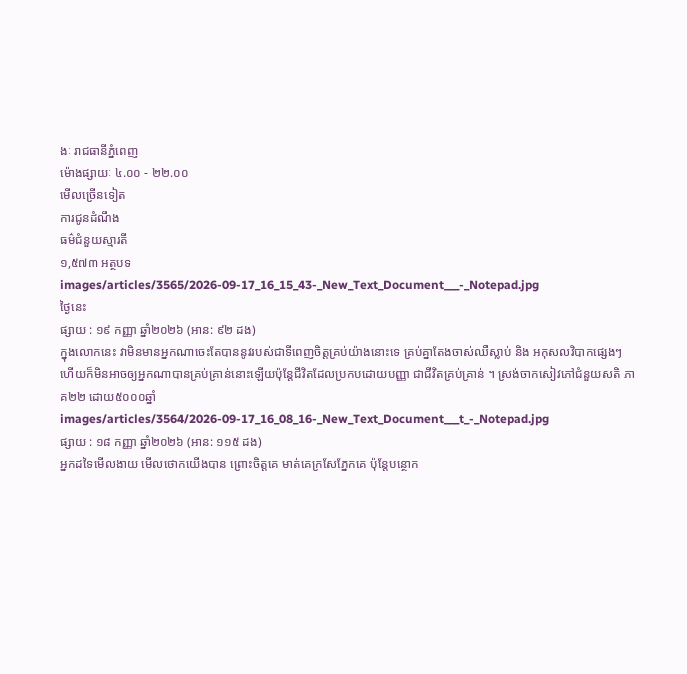ងៈ រាជធានីភ្នំពេញ
ម៉ោងផ្សាយៈ ៤.០០ - ២២.០០
មើលច្រើនទៀត
ការជូនដំណឹង
ធម៌ជំនួយស្មារតី
១,៥៧៣ អត្ថបទ
images/articles/3565/2026-09-17_16_15_43-_New_Text_Document___-_Notepad.jpg
ថ្ងៃនេះ
ផ្សាយ : ១៩ កញ្ញា ឆ្នាំ២០២៦ (អាន: ៩២ ដង)
ក្នុងលោកនេះ វាមិនមានអ្នកណាចេះតែបាននូវរបស់ជាទីពេញចិត្តគ្រប់យ៉ាងនោះទេ គ្រប់គ្នាតែងចាស់ឈឺស្លាប់ និង អកុសលវិបាកផ្សេងៗហើយក៏មិនអាចឲ្យអ្នកណាបានគ្រប់គ្រាន់នោះឡើយប៉ុន្តែជីវិតដែលប្រកបដោយបញ្ញា ជាជីវិតគ្រប់គ្រាន់ ។ ស្រង់ចាកសៀវភៅជំនួយសតិ ភាគ២២ ដោយ៥០០០ឆ្នាំ
images/articles/3564/2026-09-17_16_08_16-_New_Text_Document___t_-_Notepad.jpg
ផ្សាយ : ១៨ កញ្ញា ឆ្នាំ២០២៦ (អាន: ១១៥ ដង)
អ្នកដទៃមើលងាយ មើលថោកយើងបាន ព្រោះចិត្តគេ មាត់គេក្រសែភ្នែកគេ ប៉ុន្តែបន្ថោក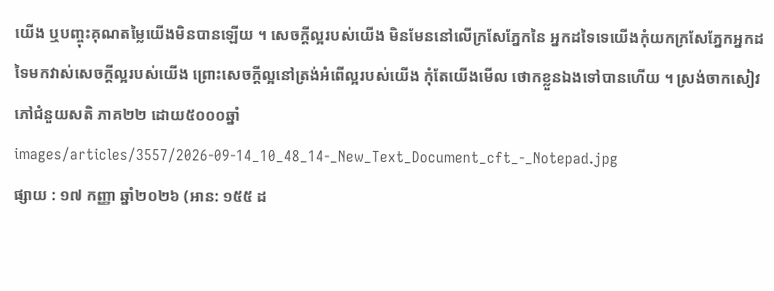យើង ឬបញ្ចុះគុណតម្លៃយើងមិនបានឡើយ ។ សេចក្តីល្អរបស់យើង មិនមែននៅលើក្រសែភ្នែកនៃ អ្នកដទៃទេយើងកុំយកក្រសែភ្នែកអ្នកដទៃមកវាស់សេចក្តីល្អរបស់យើង ព្រោះសេចក្តីល្អនៅត្រង់អំពើល្អរបស់យើង កុំតែយើងមើល ថោកខ្លួនឯងទៅបានហើយ ។ ស្រង់ចាកសៀវភៅជំនួយសតិ ភាគ២២ ដោយ៥០០០ឆ្នាំ
images/articles/3557/2026-09-14_10_48_14-_New_Text_Document_cft_-_Notepad.jpg
ផ្សាយ : ១៧ កញ្ញា ឆ្នាំ២០២៦ (អាន: ១៥៥ ដ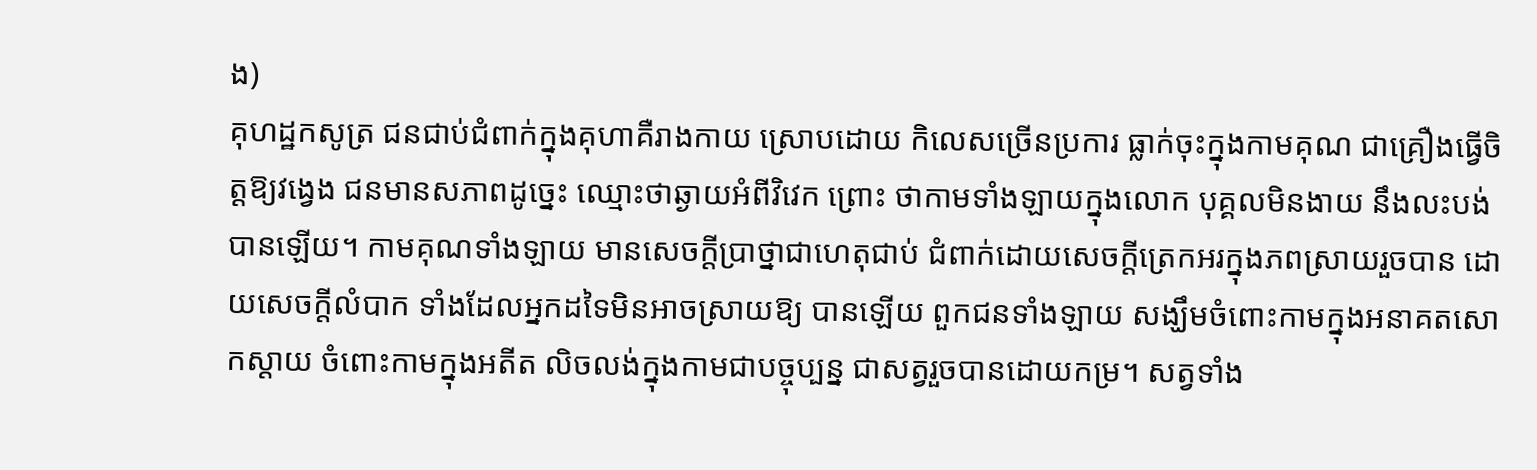ង)
គុហដ្ឋកសូត្រ ជនជាប់ជំពាក់ក្នុងគុហាគឺរាងកាយ ស្រោបដោយ កិលេសច្រើនប្រការ ធ្លាក់ចុះក្នុងកាមគុណ ជាគ្រឿងធ្វើចិត្តឱ្យវង្វេង ជនមានសភាពដូច្នេះ ឈ្មោះថាឆ្ងាយអំពីវិវេក ព្រោះ ថាកាមទាំងឡាយក្នុងលោក បុគ្គលមិនងាយ នឹងលះបង់បានឡើយ។ កាមគុណទាំងឡាយ មានសេចក្តីប្រាថ្នាជាហេតុជាប់ ជំពាក់ដោយសេចក្តីត្រេកអរក្នុងភពស្រាយរួចបាន ដោយសេចក្តីលំបាក ទាំងដែលអ្នកដទៃមិនអាចស្រាយឱ្យ បានឡើយ ពួកជនទាំងឡាយ សង្ឃឹមចំពោះកាមក្នុងអនាគតសោកស្តាយ ចំពោះកាមក្នុងអតីត លិចលង់ក្នុងកាមជាបច្ចុប្បន្ន ជាសត្វរួចបានដោយកម្រ។ សត្វទាំង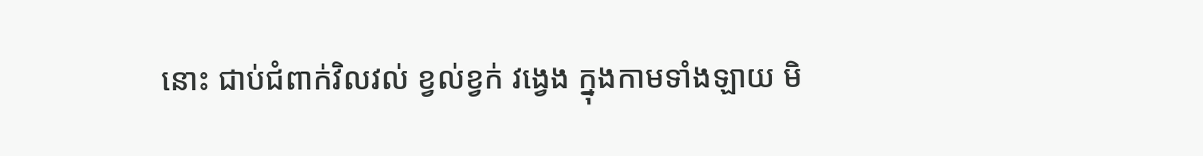នោះ ជាប់ជំពាក់វិលវល់ ខ្វល់ខ្វក់ វង្វេង ក្នុងកាមទាំងឡាយ មិ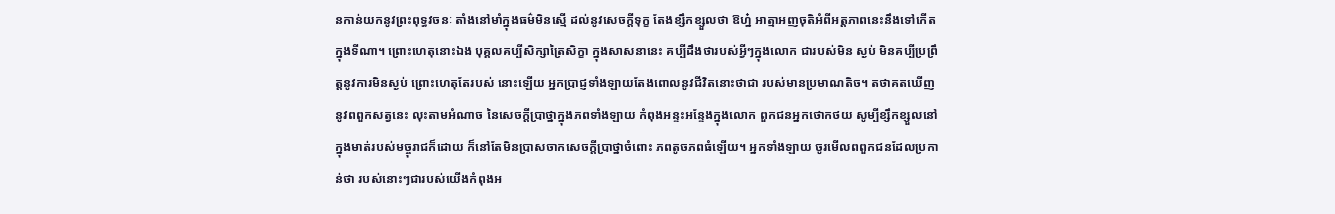នកាន់យកនូវព្រះពុទ្ធវចនៈ តាំងនៅមាំក្នុងធម៌មិនស្មើ ដល់នូវសេចក្តីទុក្ខ តែងខ្សឹកខ្សួលថា ឱហ្ន៎ អាត្មាអញចុតិអំពីអត្តភាពនេះនឹងទៅកើតក្នុងទីណា។ ព្រោះហេតុនោះឯង បុគ្គលគប្បីសិក្សាត្រៃសិក្ខា ក្នុងសាសនានេះ គប្បីដឹងថារបស់អ្វីៗក្នុងលោក ជារបស់មិន ស្ងប់ មិនគប្បីប្រព្រឹត្តនូវការមិនស្ងប់ ព្រោះហេតុតែរបស់ នោះឡើយ អ្នកប្រាជ្ញទាំងឡាយតែងពោលនូវជីវិតនោះថាជា របស់មានប្រមាណតិច។ តថាគតឃើញនូវពពួកសត្វនេះ លុះតាមអំណាច នៃសេចក្តីប្រាថ្នាក្នុងភពទាំងឡាយ កំពុងអន្ទះអន្ទែងក្នុងលោក ពួកជនអ្នកថោកថយ សូម្បីខ្សឹកខ្សួលនៅក្នុងមាត់របស់មច្ចុរាជក៏ដោយ ក៏នៅតែមិនប្រាសចាកសេចក្តីប្រាថ្នាចំពោះ ភពតូចភពធំឡើយ។ អ្នកទាំងឡាយ ចូរមើលពពួកជនដែលប្រកាន់ថា របស់នោះៗជារបស់យើងកំពុងអ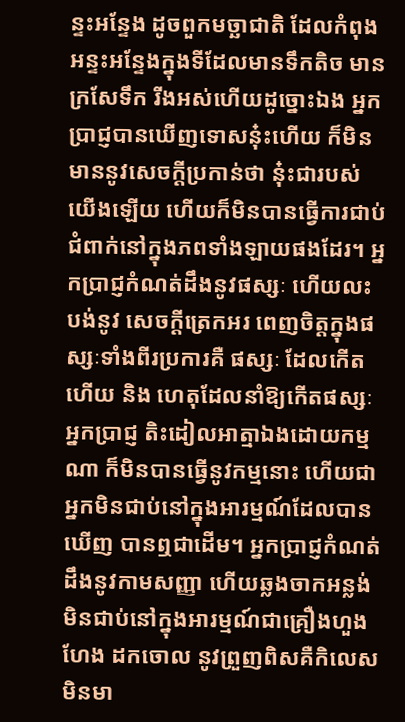ន្ទះអន្ទែង ដូចពួកមច្ឆាជាតិ ដែលកំពុងអន្ទះអន្ទែងក្នុងទីដែលមានទឹកតិច មានក្រសែទឹក រីងអស់ហើយដូច្នោះឯង អ្នកប្រាជ្ញបានឃើញទោសនុ៎ះហើយ ក៏មិនមាននូវសេចក្តីប្រកាន់ថា នុ៎ះជារបស់យើងឡើយ ហើយក៏មិនបានធ្វើការជាប់ជំពាក់នៅក្នុងភពទាំងឡាយផងដែរ។ អ្នកប្រាជ្ញកំណត់ដឹងនូវផស្សៈ ហើយលះបង់នូវ សេចក្តីត្រេកអរ ពេញចិត្តក្នុងផស្សៈទាំងពីរប្រការគឺ ផស្សៈ ដែលកើតហើយ និង ហេតុដែលនាំឱ្យកើតផស្សៈ អ្នកប្រាជ្ញ តិះដៀលអាត្មាឯងដោយកម្មណា ក៏មិនបានធ្វើនូវកម្មនោះ ហើយជាអ្នកមិនជាប់នៅក្នុងអារម្មណ៍ដែលបានឃើញ បានឮជាដើម។ អ្នកប្រាជ្ញកំណត់ដឹងនូវកាមសញ្ញា ហើយឆ្លងចាកអន្លង់ មិនជាប់នៅក្នុងអារម្មណ៍ជាគ្រឿងហួងហែង ដកចោល នូវព្រួញពិសគឺកិលេស មិនមា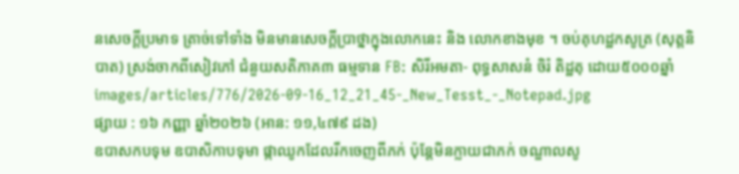នសេចក្តីប្រមាទ ត្រាច់ទៅទាំង មិនមានសេចក្តីប្រាថ្នាក្នុងលោកនេះ និង លោកខាងមុខ ។ ចប់គុហដ្ឋកសូត្រ (សុត្តនិបាត) ស្រង់ចាកពីសៀវភៅ ជំនួយសតិភាគ៣ ធម្មទាន FB: សិរីអមតា- ពុទ្ធសាសនំ ចិរំ តិដ្ឋតុ ដោយ៥០០០ឆ្នាំ
images/articles/776/2026-09-16_12_21_45-_New_Tesst_-_Notepad.jpg
ផ្សាយ : ១៦ កញ្ញា ឆ្នាំ២០២៦ (អាន: ១១,៤៧៩ ដង)
ឧបាសកបទុម ឧបាសិកាបទុមា ផ្កាឈូកដែលរីកចេញពីភក់ ប៉ុន្តែមិនក្លាយជាភក់ ចណ្ឌាលសូ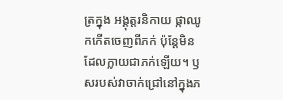ត្រក្នុង អង្គុត្តរនិកាយ ផ្កាឈូកកើតចេញពីភក់ ប៉ុន្តែមិនដែលក្លាយជាភក់ឡើយ។ ឫសរបស់វាចាក់ជ្រៅនៅក្នុងភ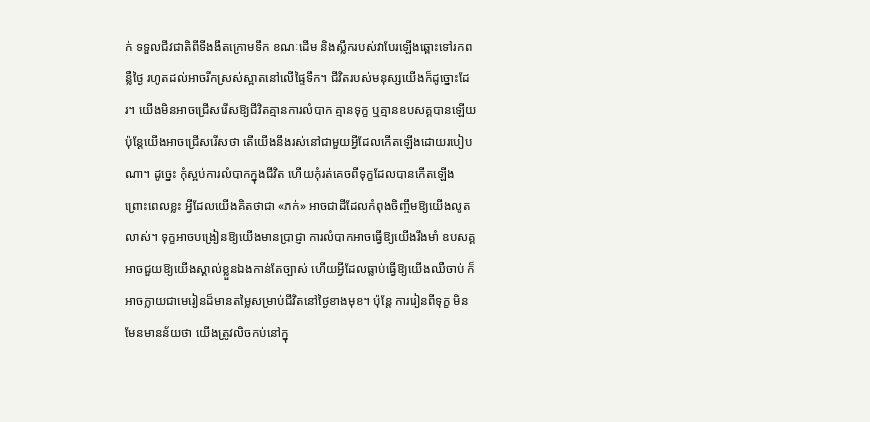ក់ ទទួលជីវជាតិពីទីងងឹតក្រោមទឹក ខណៈដើម និងស្លឹករបស់វាបែរឡើងឆ្ពោះទៅរកពន្លឺថ្ងៃ រហូតដល់អាចរីកស្រស់ស្អាតនៅលើផ្ទៃទឹក។ ជីវិតរបស់មនុស្សយើងក៏ដូច្នោះដែរ។ យើងមិនអាចជ្រើសរើសឱ្យជីវិតគ្មានការលំបាក គ្មានទុក្ខ ឬគ្មានឧបសគ្គបានឡើយ ប៉ុន្តែយើងអាចជ្រើសរើសថា តើយើងនឹងរស់នៅជាមួយអ្វីដែលកើតឡើងដោយរបៀបណា។ ដូច្នេះ កុំស្អប់ការលំបាកក្នុងជីវិត ហើយកុំរត់គេចពីទុក្ខដែលបានកើតឡើង ព្រោះពេលខ្លះ អ្វីដែលយើងគិតថាជា «ភក់» អាចជាដីដែលកំពុងចិញ្ចឹមឱ្យយើងលូតលាស់។ ទុក្ខអាចបង្រៀនឱ្យយើងមានប្រាជ្ញា ការលំបាកអាចធ្វើឱ្យយើងរឹងមាំ ឧបសគ្គអាចជួយឱ្យយើងស្គាល់ខ្លួនឯងកាន់តែច្បាស់ ហើយអ្វីដែលធ្លាប់ធ្វើឱ្យយើងឈឺចាប់ ក៏អាចក្លាយជាមេរៀនដ៏មានតម្លៃសម្រាប់ជីវិតនៅថ្ងៃខាងមុខ។ ប៉ុន្តែ ការរៀនពីទុក្ខ មិនមែនមានន័យថា យើងត្រូវលិចកប់នៅក្នុ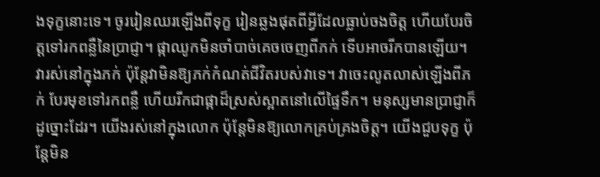ងទុក្ខនោះទេ។ ចូររៀនឈរឡើងពីទុក្ខ រៀនឆ្លងផុតពីអ្វីដែលធ្លាប់ចងចិត្ត ហើយបែរចិត្តទៅរកពន្លឺនៃប្រាជ្ញា។ ផ្កាឈូកមិនចាំបាច់គេចចេញពីភក់ ទើបអាចរីកបានឡើយ។ វារស់នៅក្នុងភក់ ប៉ុន្តែវាមិនឱ្យភក់កំណត់ជីវិតរបស់វាទេ។ វាចេះលូតលាស់ឡើងពីភក់ បែរមុខទៅរកពន្លឺ ហើយរីកជាផ្កាដ៏ស្រស់ស្អាតនៅលើផ្ទៃទឹក។ មនុស្សមានប្រាជ្ញាក៏ដូច្នោះដែរ។ យើងរស់នៅក្នុងលោក ប៉ុន្តែមិនឱ្យលោកគ្រប់គ្រងចិត្ត។ យើងជួបទុក្ខ ប៉ុន្តែមិន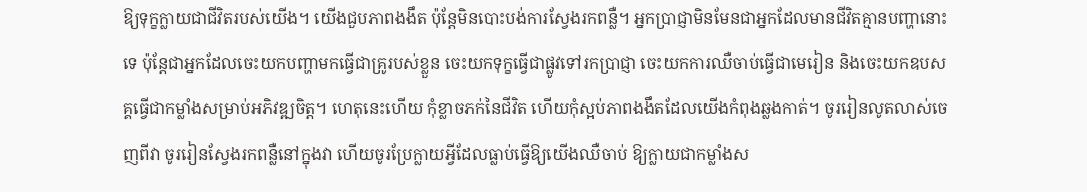ឱ្យទុក្ខក្លាយជាជីវិតរបស់យើង។ យើងជួបភាពងងឹត ប៉ុន្តែមិនបោះបង់ការស្វែងរកពន្លឺ។ អ្នកប្រាជ្ញាមិនមែនជាអ្នកដែលមានជីវិតគ្មានបញ្ហានោះទេ ប៉ុន្តែជាអ្នកដែលចេះយកបញ្ហាមកធ្វើជាគ្រូរបស់ខ្លួន ចេះយកទុក្ខធ្វើជាផ្លូវទៅរកប្រាជ្ញា ចេះយកការឈឺចាប់ធ្វើជាមេរៀន និងចេះយកឧបសគ្គធ្វើជាកម្លាំងសម្រាប់អភិវឌ្ឍចិត្ត។ ហេតុនេះហើយ កុំខ្លាចភក់នៃជីវិត ហើយកុំស្អប់ភាពងងឹតដែលយើងកំពុងឆ្លងកាត់។ ចូររៀនលូតលាស់ចេញពីវា ចូររៀនស្វែងរកពន្លឺនៅក្នុងវា ហើយចូរប្រែក្លាយអ្វីដែលធ្លាប់ធ្វើឱ្យយើងឈឺចាប់ ឱ្យក្លាយជាកម្លាំងស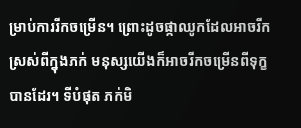ម្រាប់ការរីកចម្រើន។ ព្រោះដូចផ្កាឈូកដែលអាចរីកស្រស់ពីក្នុងភក់ មនុស្សយើងក៏អាចរីកចម្រើនពីទុក្ខបានដែរ។ ទីបំផុត ភក់មិ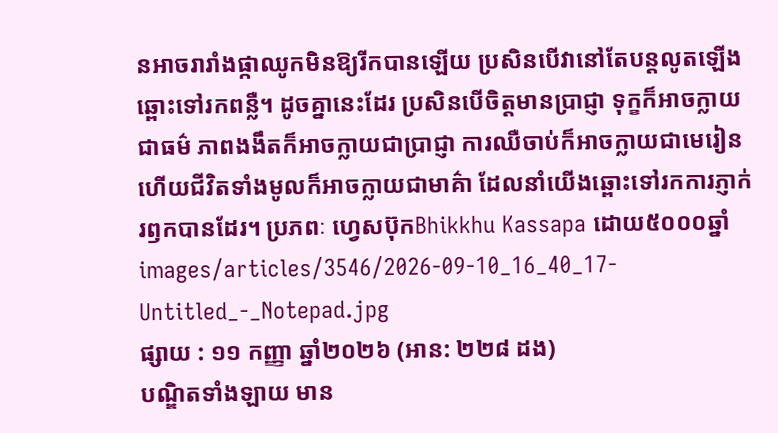នអាចរារាំងផ្កាឈូកមិនឱ្យរីកបានឡើយ ប្រសិនបើវានៅតែបន្តលូតឡើងឆ្ពោះទៅរកពន្លឺ។ ដូចគ្នានេះដែរ ប្រសិនបើចិត្តមានប្រាជ្ញា ទុក្ខក៏អាចក្លាយជាធម៌ ភាពងងឹតក៏អាចក្លាយជាប្រាជ្ញា ការឈឺចាប់ក៏អាចក្លាយជាមេរៀន ហើយជីវិតទាំងមូលក៏អាចក្លាយជាមាគ៌ា ដែលនាំយើងឆ្ពោះទៅរកការភ្ញាក់រឭកបានដែរ។ ប្រភពៈ ហ្វេសប៊ុកBhikkhu Kassapa ដោយ៥០០០ឆ្នាំ
images/articles/3546/2026-09-10_16_40_17-Untitled_-_Notepad.jpg
ផ្សាយ : ១១ កញ្ញា ឆ្នាំ២០២៦ (អាន: ២២៨ ដង)
បណ្ឌិតទាំងឡាយ មាន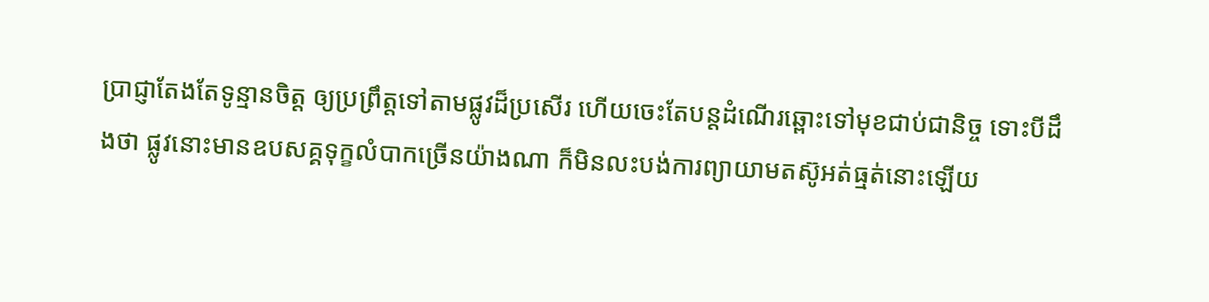ប្រាជ្ញាតែងតែទូន្មានចិត្ត ឲ្យប្រព្រឹត្តទៅតាមផ្លូវដ៏ប្រសើរ ហើយចេះតែបន្តដំណើរឆ្ពោះទៅមុខជាប់ជានិច្ច ទោះបីដឹងថា ផ្លូវនោះមានឧបសគ្គទុក្ខលំបាកច្រើនយ៉ាងណា ក៏មិនលះបង់ការព្យាយាមតស៊ូអត់ធ្មត់នោះឡើយ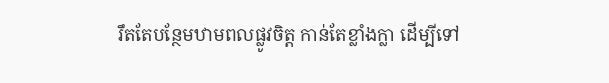រឹតតែបន្ថែមឋាមពលផ្លូវចិត្ត កាន់តែខ្លាំងក្លា ដើម្បីទៅ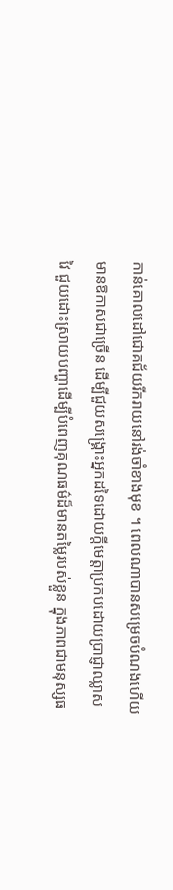កាន់គោលដៅជោគជ័យរីករាយនៅរង់ចាំខាងមុខ ។ ពេលណាបានសម្រេចបំណងហើយ មានឱកាសជាច្រើន ដើម្បីជួយសង្គ្រោះអ្នកដទៃដោយក្តីមេត្តាប្រកបដោយប្រាជ្ញាឈ្លាសវៃ ជួយដោះស្រាយបញ្ហាដើម្បីបំពេញគុណធម៌ដ៏មានតម្លៃរបស់ខ្លួន ក្នុងភាពជាមនុស្សធ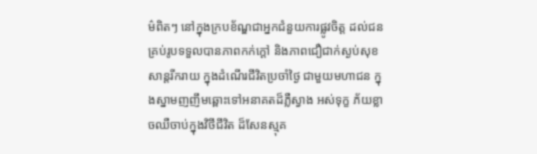ម៌ពិតៗ នៅក្នុងក្របខ័ណ្ឌជាអ្នកជំនួយការផ្លូវចិត្ត ដល់ជនគ្រប់រូបទទួលបានភាពកក់ក្តៅ និងភាពជឿជាក់ស្ងប់សុខសាន្តរីករាយ ក្នុងដំណើរជីវិតប្រចាំថ្ងៃ ជាមួយមហាជន ក្នុងស្នាមញញឹមឆ្ពោះទៅអនាគតដ៏ភ្លឺស្វាង អស់ទុក្ខ ភ័យខ្លាចឈឺចាប់ក្នុងវិថីជីវិត ដ៏សែនស្មុគ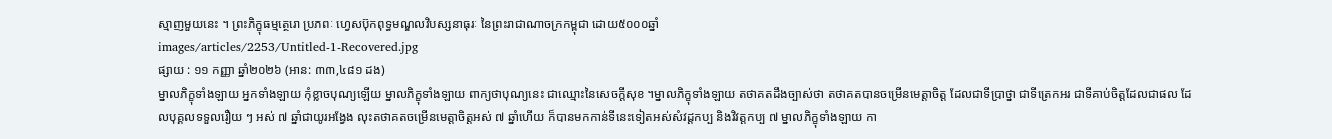ស្មាញមួយនេះ ។ ព្រះភិក្ខុធម្មត្ថេរោ ប្រភពៈ ហ្វេសប៊ុកពុទ្ធមណ្ឌលវិបស្សនាធុរៈ នៃព្រះរាជាណាចក្រកម្ពុជា ដោយ៥០០០ឆ្នាំ
images/articles/2253/Untitled-1-Recovered.jpg
ផ្សាយ : ១១ កញ្ញា ឆ្នាំ២០២៦ (អាន: ៣៣,៤៨១ ដង)
ម្នាលភិក្ខុទាំងឡាយ អ្នកទាំងឡាយ កុំខ្លាចបុណ្យឡើយ ម្នាលភិក្ខុទាំងឡាយ ពាក្យថាបុណ្យនេះ ជាឈ្មោះនៃសេចក្តីសុខ ។ម្នាលភិក្ខុទាំងឡាយ តថាគតដឹងច្បាស់ថា តថាគតបានចម្រើនមេត្តាចិត្ត ដែលជាទីប្រាថ្នា ជាទីត្រេកអរ ជាទីគាប់ចិត្តដែលជាផល ដែលបុគ្គលទទួលរឿយ ៗ អស់ ៧ ឆ្នាំជាយូរអង្វែង លុះតថាគតចម្រើនមេត្តាចិត្តអស់ ៧ ឆ្នាំហើយ ក៏បានមកកាន់ទីនេះទៀតអស់សំវដ្ដកប្ប និងវិវត្តកប្ប ៧ ម្នាលភិក្ខុទាំងឡាយ កា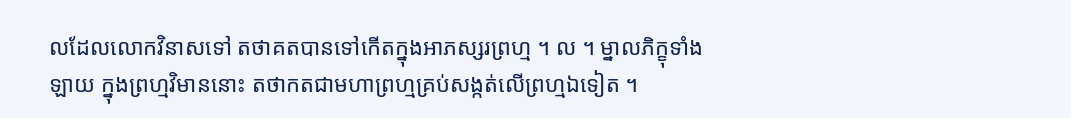លដែលលោកវិនាសទៅ តថាគតបានទៅកើតក្នុងអាភស្សរព្រហ្ម ។ ល ។ ម្នាលភិក្ខុទាំងឡាយ ក្នុងព្រហ្មវិមាននោះ តថាកតជាមហាព្រហ្មគ្រប់សង្កត់លើព្រហ្មឯទៀត ។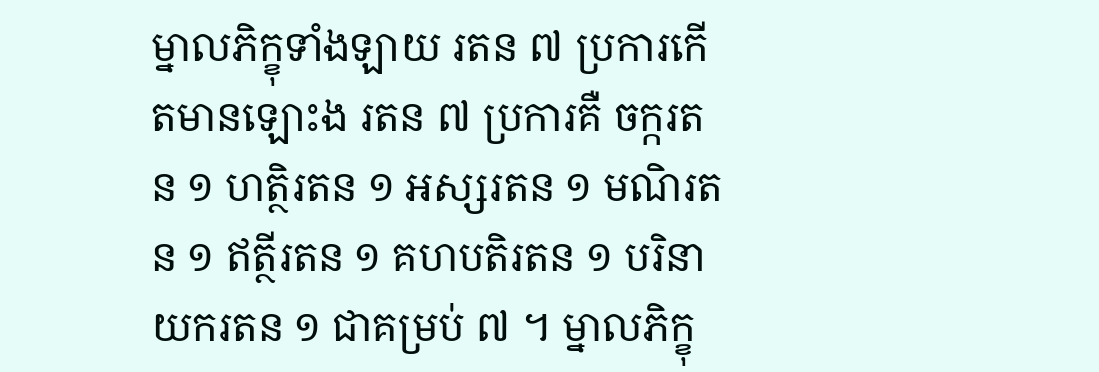ម្នាលភិក្ខុទាំងឡាយ រតន ៧ ប្រការកើតមានឡោះង រតន ៧ ប្រការគឺ ចក្ករតន ១ ហត្ថិរតន ១ អស្សរតន ១ មណិរតន ១ ឥត្ថីរតន ១ គហបតិរតន ១ បរិនាយករតន ១ ជាគម្រប់ ៧ ។ ម្នាលភិក្ខុ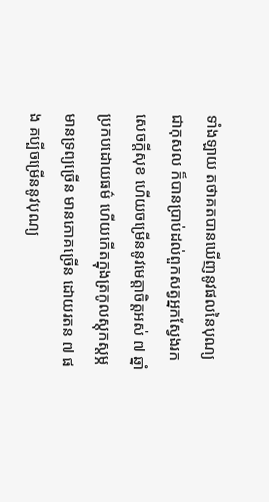ទាំងឡាយ តថាគតបានឃើញនូវផលនៃបុណ្យ ជាកុសល ក៏បានប្រាប់ដល់ពួកសត្វអ្នកស្វែងរកសេចក្តីសុខ ហើយចម្រើននូវមេត្តាចិត្តអស់ ៧ ឆ្នាំ ប្រកបដោយធម៌ ហើយកើតក្នុងត្រកូលស្តុកស្តម្ភ មានទ្រព្យច្រើន មានភោគច្រើន ដោយរតន ៧ ផង គប្បីចម្រើននូវបុណ្យ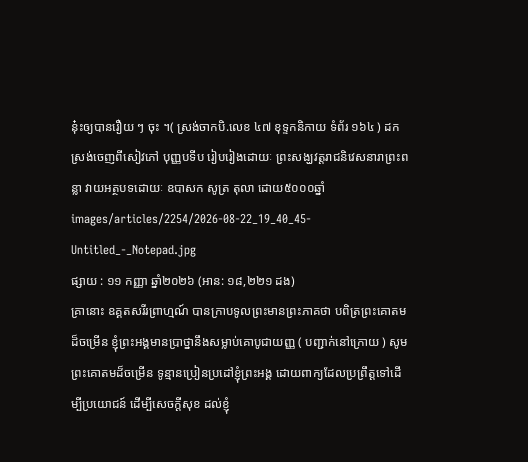នុ៎ះឲ្យបានរឿយ ៗ ចុះ ។( ស្រង់ចាកបិ.លេខ ៤៧ ខុទ្ទកនិកាយ ទំព័រ ១៦៤ ) ដកស្រង់ចេញពីសៀវភៅ បុញ្ញបទីប រៀបរៀងដោយៈ ព្រះសង្ឃវត្តរាជនិវេសនារាព្រះពន្លា វាយអត្ថបទដោយៈ ឧបាសក សូត្រ តុលា ដោយ៥០០០ឆ្នាំ
images/articles/2254/2026-08-22_19_40_45-Untitled_-_Notepad.jpg
ផ្សាយ : ១១ កញ្ញា ឆ្នាំ២០២៦ (អាន: ១៨,២២១ ដង)
គ្រានោះ ឧគ្គតសរីរព្រាហ្មណ៍ បានក្រាបទូលព្រះមានព្រះភាគថា បពិត្រព្រះគោតមដ៏ចម្រើន ខ្ញុំព្រះអង្គមានប្រាថ្នានឹងសម្លាប់គោបូជាយញ្ញ ( បញ្ជាក់នៅក្រោយ ) សូមព្រះគោតមដ៏ចម្រើន ទូន្មានប្រៀនប្រដៅខ្ញុំព្រះអង្គ ដោយពាក្យដែលប្រព្រឹត្តទៅដើម្បីប្រយោជន៍ ដើម្បីសេចក្តីសុខ ដល់ខ្ញុំ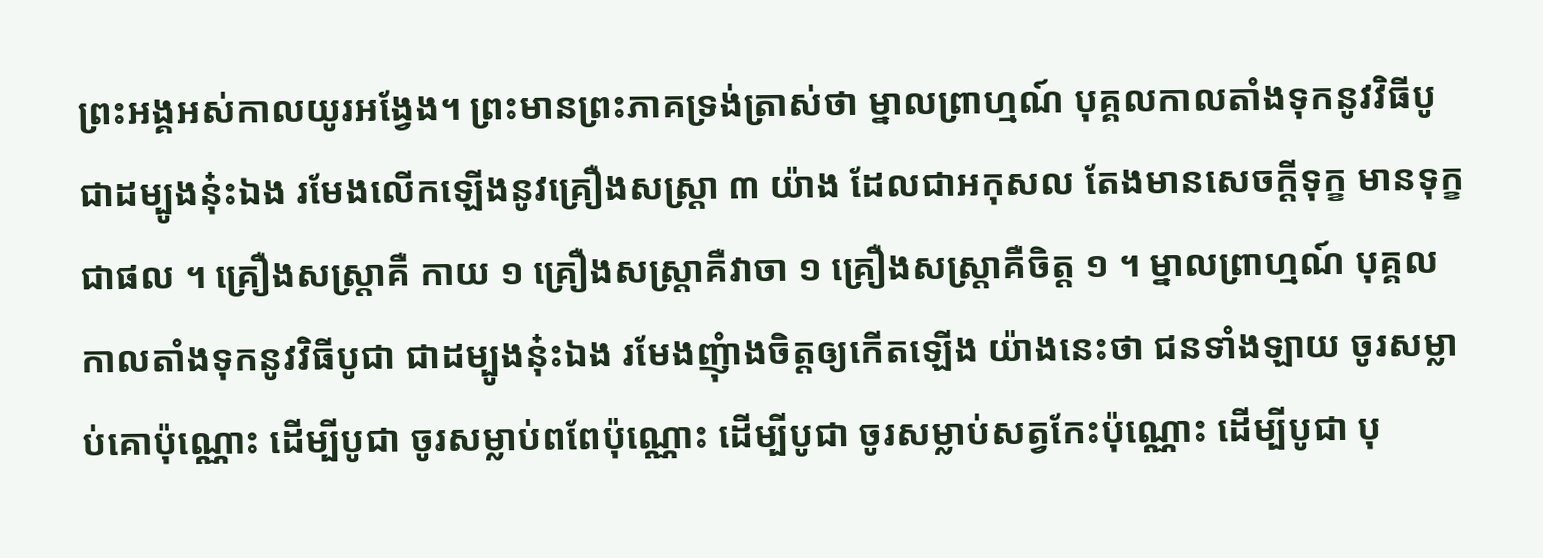ព្រះអង្គអស់កាលយូរអង្វែង។ ព្រះមានព្រះភាគទ្រង់ត្រាស់ថា ម្នាលព្រាហ្មណ៍ បុគ្គលកាលតាំងទុកនូវវិធីបូជាដម្បូងនុ៎ះឯង រមែងលើកឡើងនូវគ្រឿងសស្រ្តា ៣ យ៉ាង ដែលជាអកុសល តែងមានសេចក្តីទុក្ខ មានទុក្ខជាផល ។ គ្រឿងសស្ត្រាគឺ កាយ ១ គ្រឿងសស្ត្រាគឺវាចា ១ គ្រឿងសស្ត្រាគឺចិត្ត ១ ។ ម្នាលព្រាហ្មណ៍ បុគ្គលកាលតាំងទុកនូវវិធីបូជា ជាដម្បូងនុ៎ះឯង រមែងញុំាងចិត្តឲ្យកើតឡើង យ៉ាងនេះថា ជនទាំងឡាយ ចូរសម្លាប់គោប៉ុណ្ណោះ ដើម្បីបូជា ចូរសម្លាប់ពពែប៉ុណ្ណោះ ដើម្បីបូជា ចូរសម្លាប់សត្វកែះប៉ុណ្ណោះ ដើម្បីបូជា បុ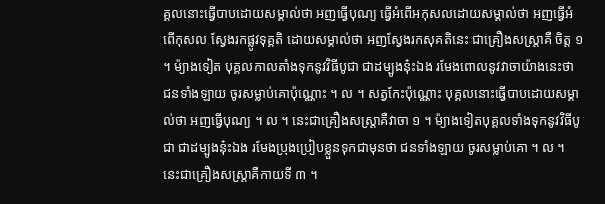គ្គលនោះធ្វើបាបដោយសម្គាល់ថា អញធ្វើបុណ្យ ធ្វើអំពើអកុសលដោយសម្គាល់ថា អញធ្វើអំពើកុសល ស្វែងរកផ្លូវទុគ្គតិ ដោយសម្គាល់ថា អញស្វែងរកសុគតិនេះ ជាគ្រឿងសស្រ្តាគឺ ចិត្ត ១ ។ ម៉្យាងទៀត បុគ្គលកាលតាំងទុកនូវវិធីបូជា ជាដម្បូងនុ៎ះឯង រមែងពោលនូវវាចាយ៉ាងនេះថា ជនទាំងឡាយ ចូរសម្លាប់គោប៉ុណ្ណោះ ។ ល ។ សត្វកែះប៉ុណ្ណោះ បុគ្គលនោះធ្វើបាបដោយសម្គាល់ថា អញធ្វើបុណ្យ ។ ល ។ នេះជាគ្រឿងសស្រ្តាគឺវាចា ១ ។ ម៉្យាងទៀតបុគ្គលទាំងទុកនូវវិធីបូជា ជាដម្បូងនុ៎ះឯង រមែងប្រុងប្រៀបខ្លួនទុកជាមុនថា ជនទាំងឡាយ ចូរសម្លាប់គោ ។ ល ។ នេះជាគ្រឿងសស្រ្តាគឺកាយទី ៣ ។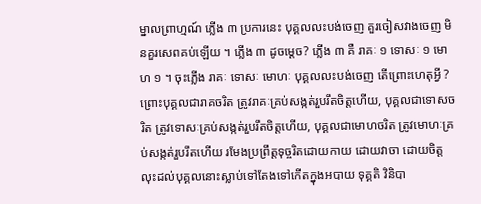ម្នាលព្រាហ្មណ៍ ភ្លើង ៣ ប្រការនេះ បុគ្គលលះបង់ចេញ គួរចៀសវាងចេញ មិនគួរសេពគប់ឡើយ ។ ភ្លើង ៣ ដូចម្តេច? ភ្លើង ៣ គឺ រាគៈ ១ ទោសៈ ១ មោហ ១ ។ ចុះភ្លើង រាគៈ ទោសៈ មោហៈ បុគ្គលលះបង់ចេញ តើព្រោះហេតុអ្វី ? ព្រោះបុគ្គលជារាគចរិត ត្រូវរាគៈគ្រប់សង្កត់រួបរឹតចិត្តហើយ, បុគ្គលជាទោសចរិត ត្រូវទោសៈគ្រប់សង្កត់រួបរឹតចិត្តហើយ, បុគ្គលជាមោហចរិត ត្រូវមោហៈគ្រប់សង្កត់រួបរឹតហើយ រមែងប្រព្រឹត្តទុច្ចរិតដោយកាយ ដោយវាចា ដោយចិត្ត លុះដល់បុគ្គលនោះស្លាប់ទៅតែងទៅកើតក្នុងអបាយ ទុគ្គតិ វិនិបា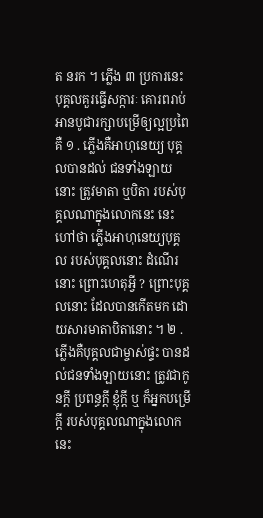ត នរក ។ ភ្លើង ៣ ប្រការនេះ បុគ្គលគួរធ្វើសក្ការៈ គោរពរាប់អានបូជារក្សាបម្រើឲ្យល្អប្រពៃគឺ ១ . ភ្លើងគឺអាហុនេយ្យ បុគ្គលបានដល់ ជនទាំងឡាយនោះ ត្រូវមាតា ឬបិតា របស់បុគ្គលណាក្នុងលោកនេះ នេះហៅថា ភ្លើងអាហុនេយ្យបុគ្គល របស់បុគ្គលនោះ ដំណើរនោះ ព្រោះហេតុអ្វី ? ព្រោះបុគ្គលនោះ ដែលបានកើតមក ដោយសារមាតាបិតានោះ ។ ២ . ភ្លើងគឺបុគ្គលជាម្ចាស់ផ្ទះ បានដល់ជនទាំងឡាយនោះ ត្រូវជាកូនក្តី ប្រពន្ធក្តី ខ្ញុំក្តី ឬ ក៏អ្នកបម្រើក្តី របស់បុគ្គលណាក្នុងលោកនេះ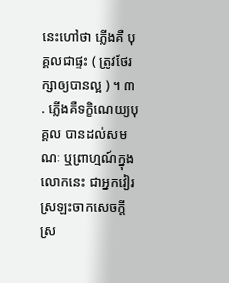នេះហៅថា ភ្លើងគឺ បុគ្គលជាផ្ទះ ( ត្រូវថែរក្សាឲ្យបានល្អ ) ។ ៣ . ភ្លើងគឺទក្ខិណេយ្យបុគ្គល បានដល់សមណៈ ឬព្រាហ្មណ៍ក្នុងលោកនេះ ជាអ្នកវៀរស្រឡះចាកសេចក្តីស្រ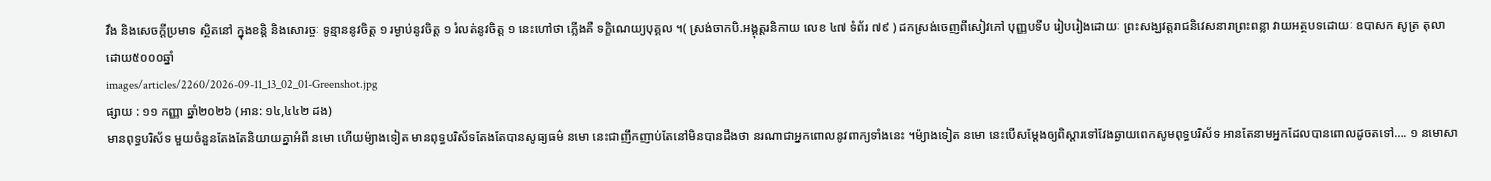វឹង និងសេចក្តីប្រមាទ ស្ថិតនៅ ក្នុងខន្តិ និងសោរច្ចៈ ទូន្មាននូវចិត្ត ១ រម្ងាប់នូវចិត្ត ១ រំលត់នូវចិត្ត ១ នេះហៅថា ភ្លើងគឺ ទក្ខិណេយ្យបុគ្គល ។( ស្រង់ចាកបិ.អង្គុត្តរនិកាយ លេខ ៤៧ ទំព័រ ៧៩ ) ដកស្រង់ចេញពីសៀវភៅ បុញ្ញបទីប រៀបរៀងដោយៈ ព្រះសង្ឃវត្តរាជនិវេសនារាព្រះពន្លា វាយអត្ថបទដោយៈ ឧបាសក សូត្រ តុលា ដោយ៥០០០ឆ្នាំ
images/articles/2260/2026-09-11_13_02_01-Greenshot.jpg
ផ្សាយ : ១១ កញ្ញា ឆ្នាំ២០២៦ (អាន: ១៤,៤៤២ ដង)
មានពុទ្ធបរិស័ទ មួយចំនួនតែងតែនិយាយគ្នាអំពី នមោ ហើយម៉្យាងទៀត មានពុទ្ធបរិស័ទតែងតែបានសូធ្យធម៌ នមោ នេះជាញឹកញាប់តែនៅមិនបានដឹងថា នរណាជាអ្នកពោលនូវពាក្យទាំងនេះ ។ម៉្យាងទៀត នមោ នេះបើសម្តែងឲ្យពិស្តារទៅវែងឆ្ងាយពេកសូមពុទ្ធបរិស័ទ អានតែនាមអ្នកដែលបានពោលដូចតទៅ…. ១ នមោសា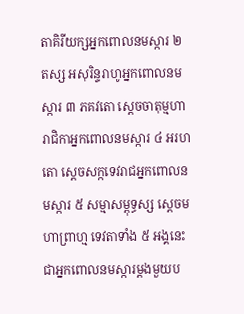តាគិរីយក្សអ្នកពោលនមស្ការ ២ តស្ស អសុរិន្ទរាហូអ្នកពោលនមស្ការ ៣ ភគវតោ ស្តេចចាតុម្មហារាជិកាអ្នកពោលនមស្ការ ៤ អរហតោ ស្តេចសក្កទេវរាជអ្នកពោលនមស្ការ ៥ សម្មាសម្ពុទ្ធស្ស ស្តេចមហាព្រាហ្ម ទេវតាទាំង ៥ អង្គនេះ ជាអ្នកពោលនមស្ការម្តងមួយប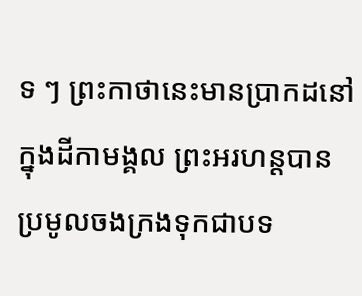ទ ៗ ព្រះកាថានេះមានប្រាកដនៅក្នុងដីកាមង្គល ព្រះអរហន្តបានប្រមូលចងក្រងទុកជាបទ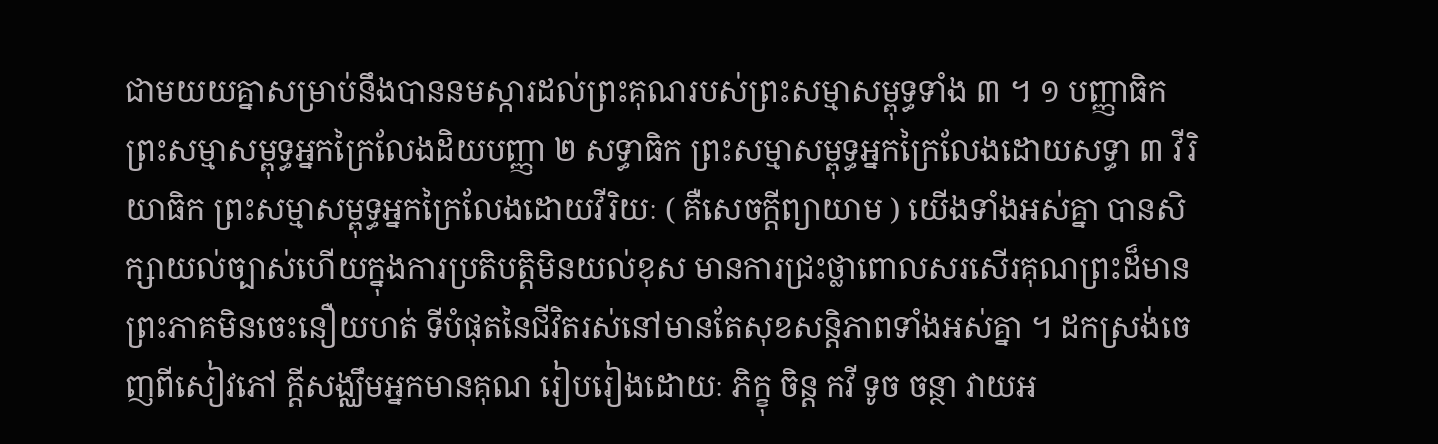ជាមយយគ្នាសម្រាប់នឹងបាននមស្ការដល់ព្រះគុណរបស់ព្រះសម្មាសម្ពុទ្ធទាំង ៣ ។ ១ បញ្ញាធិក ព្រះសម្មាសម្ពុទ្ធអ្នកក្រៃលែងដិយបញ្ញា ២ សទ្ធាធិក ព្រះសម្មាសម្ពុទ្ធអ្នកក្រៃលែងដោយសទ្ធា ៣ វីរិយាធិក ព្រះសម្មាសម្ពុទ្ធអ្នកក្រៃលែងដោយវីរិយៈ ( គឺសេចក្តីព្យាយាម ) យើងទាំងអស់គ្នា បានសិក្សាយល់ច្បាស់ហើយក្នុងការប្រតិបត្តិមិនយល់ខុស មានការជ្រះថ្លាពោលសរសើរគុណព្រះដ៏មានព្រះភាគមិនចេះនឿយហត់ ទីបំផុតនៃជីវិតរស់នៅមានតែសុខសន្តិភាពទាំងអស់គ្នា ។ ដកស្រង់ចេញពីសៀវភៅ ក្តីសង្ឈឹមអ្នកមានគុណ រៀបរៀងដោយៈ ភិក្ខុ ចិន្ត កវី ទូច ចន្ថា វាយអ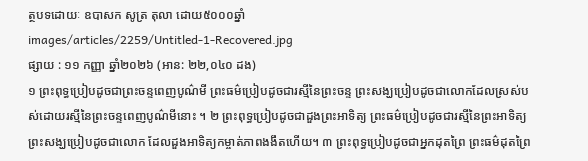ត្ថបទដោយៈ ឧបាសក សូត្រ តុលា ដោយ៥០០០ឆ្នាំ
images/articles/2259/Untitled-1-Recovered.jpg
ផ្សាយ : ១១ កញ្ញា ឆ្នាំ២០២៦ (អាន: ២២,០៤០ ដង)
១ ព្រះពុទ្ធប្រៀបដូចជាព្រះចន្ទពេញបូណ៌មី ព្រះធម៌ប្រៀបដូចជារស្មីនៃព្រះចន្ទ ព្រះសង្ឃប្រៀបដូចជាលោកដែលស្រស់បស់ដោយរស្មីនៃព្រះចន្ទពេញបូណ៌មីនោះ ។ ២ ព្រះពុទ្ធប្រៀបដូចជាដួងព្រះអាទិត្យ ព្រះធម៌ប្រៀបដូចជារស្មីនៃព្រះអាទិត្យ ព្រះសង្ឃប្រៀបដូចជាលោក ដែលដួងអាទិត្យកម្ចាត់ភាពងងឹតហើយ។ ៣ ព្រះពុទ្ធប្រៀបដូចជាអ្នកដុតព្រៃ ព្រះធម៌ដុតព្រៃ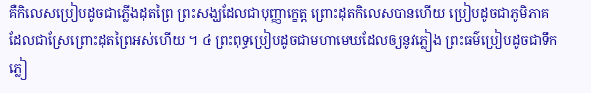គឺកិលេសប្រៀបដូចជាភ្លើងដុតព្រៃ ព្រះសង្ឃដែលជាបុញ្ញាក្ខេត្ត ព្រោះដុតកិលេសបានហើយ ប្រៀបដូចជាភូមិភាគដែលជាស្រែព្រោះដុតព្រៃអស់ហើយ ។ ៤ ព្រះពុទ្ធប្រៀបដូចជាមហាមេឃដែលឲ្យនូវភ្លៀង ព្រះធម៌ប្រៀបដូចជាទឹកភ្លៀ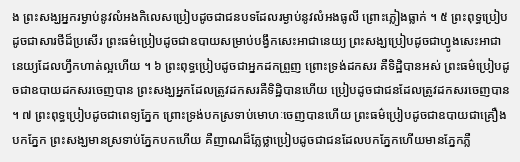ង ព្រះសង្ឃអ្នករម្ងាប់នូវលំអងកិលេសប្រៀបដូចជាជនបទដែលរម្ងាប់នូវលំអងធូលី ព្រោះភ្លៀងធ្លាក់ ។ ៥ ព្រះពុទ្ធប្រៀបដូចជាសារថីដ៏ប្រសើរ ព្រះធម៌ប្រៀបដូចជាឧបាយសម្រាប់បង្វឹកសេះអាជានេយ្យ ព្រះសង្ឃប្រៀបដូចជាហ្វូងសេះអាជានេយ្យដែលហ្វឹកហាត់ល្អហើយ ។ ៦ ព្រះពុទ្ធប្រៀបដូចជាអ្នកដកព្រួញ ព្រោះទ្រង់ដកសរ គឺទិដ្ឋិបានអស់ ព្រះធម៌ប្រៀបដូចជាឧបាយដកសរចេញបាន ព្រះសង្ឃអ្នកដែលត្រូវដកសរគឺទិដ្ឋិបានហើយ ប្រៀបដូចជាជនដែលត្រូវដកសរចេញបាន ។ ៧ ព្រះពុទ្ធប្រៀបដូចជាពេទ្យភ្នែក ព្រោះទ្រង់បកស្រទាប់មោហៈចេញបានហើយ ព្រះធម៌ប្រៀបដូចជាឧបាយជាគ្រឿងបកភ្នែក ព្រះសង្ឃមានស្រទាប់ភ្នែកបកហើយ គឺញាណដ៏ភ្លែថ្លាប្រៀបដូចជាជនដែលបកភ្នែកហើយមានភ្នែកភ្លឺ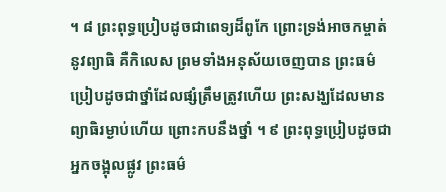។ ៨ ព្រះពុទ្ធប្រៀបដូចជាពេទ្យដ៏ពូកែ ព្រោះទ្រង់អាចកម្ចាត់នូវព្យាធិ គឺកិលេស ព្រមទាំងអនុស័យចេញបាន ព្រះធម៌ប្រៀបដូចជាថ្នាំដែលផ្សំត្រឹមត្រូវហើយ ព្រះសង្ឃដែលមានព្យាធិរម្ងាប់ហើយ ព្រោះកបនឹងថ្នាំ ។ ៩ ព្រះពុទ្ធប្រៀបដូចជាអ្នកចង្អុលផ្លូវ ព្រះធម៌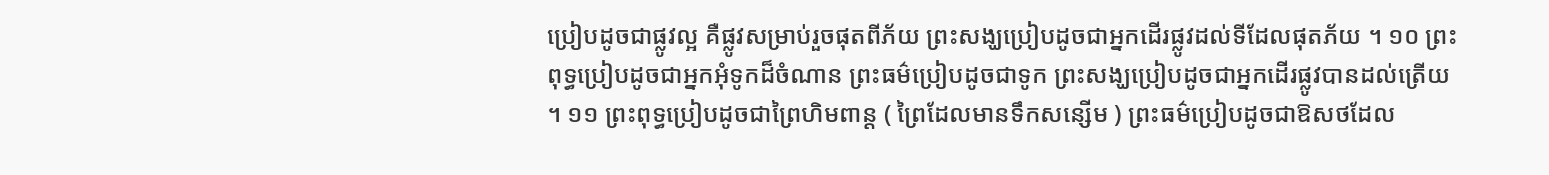ប្រៀបដូចជាផ្លូវល្អ គឺផ្លូវសម្រាប់រួចផុតពីភ័យ ព្រះសង្ឃប្រៀបដូចជាអ្នកដើរផ្លូវដល់ទីដែលផុតភ័យ ។ ១០ ព្រះពុទ្ធប្រៀបដូចជាអ្នកអុំទូកដ៏ចំណាន ព្រះធម៌ប្រៀបដូចជាទូក ព្រះសង្ឃប្រៀបដូចជាអ្នកដើរផ្លូវបានដល់ត្រើយ ។ ១១ ព្រះពុទ្ធប្រៀបដូចជាព្រៃហិមពាន្ត ( ព្រៃដែលមានទឹកសន្សើម ) ព្រះធម៌ប្រៀបដូចជាឱសថដែល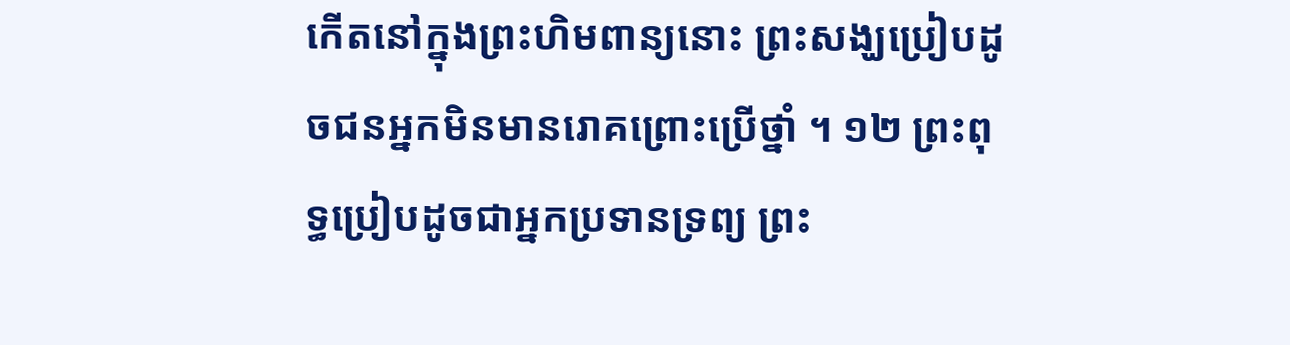កើតនៅក្នុងព្រះហិមពាន្យនោះ ព្រះសង្ឃប្រៀបដូចជនអ្នកមិនមានរោគព្រោះប្រើថ្នាំ ។ ១២ ព្រះពុទ្ធប្រៀបដូចជាអ្នកប្រទានទ្រព្យ ព្រះ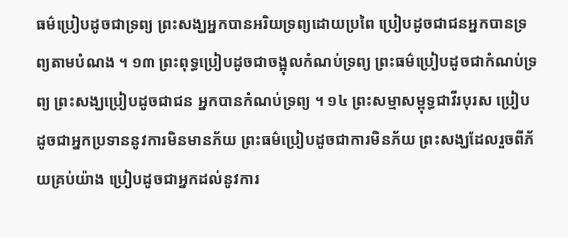ធម៌ប្រៀបដូចជាទ្រព្យ ព្រះសង្ឃអ្នកបានអរិយទ្រព្យដោយប្រពៃ ប្រៀបដូចជាជនអ្នកបានទ្រព្យតាមបំណង ។ ១៣ ព្រះពុទ្ធប្រៀបដូចជាចង្អុលកំណប់ទ្រព្យ ព្រះធម៌ប្រៀបដូចជាកំណប់ទ្រព្យ ព្រះសង្ឃប្រៀបដូចជាជន អ្នកបានកំណប់ទ្រព្យ ។ ១៤ ព្រះសម្មាសម្ពុទ្ធជាវីរបុរស ប្រៀបដូចជាអ្នកប្រទាននូវការមិនមានភ័យ ព្រះធម៌ប្រៀបដូចជាការមិនភ័យ ព្រះសង្ឃដែលរួចពីភ័យគ្រប់យ៉ាង ប្រៀបដូចជាអ្នកដល់នូវការ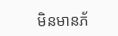មិនមានភ័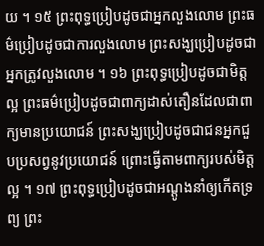យ ។ ១៥ ព្រះពុទ្ធប្រៀបដូចជាអ្នកលួងលោម ព្រះធម៌ប្រៀបដូចជាការលួងលោម ព្រះសង្ឃប្រៀបដូចជាអ្នកត្រូវលួងលោម ។ ១៦ ព្រះពុទ្ធប្រៀបដូចជាមិត្តល្អ ព្រះធម៌ប្រៀបដូចជាពាក្យដាស់តឿនដែលជាពាក្យមានប្រយោជន៍ ព្រះសង្ឃប្រៀបដូចជាជនអ្នកជួបប្រសព្វនូវប្រយោជន៍ ព្រោះធ្វើតាមពាក្យរបស់មិត្តល្អ ។ ១៧ ព្រះពុទ្ធប្រៀបដូចជាអណ្តូងនាំឲ្យកើតទ្រព្យ ព្រះ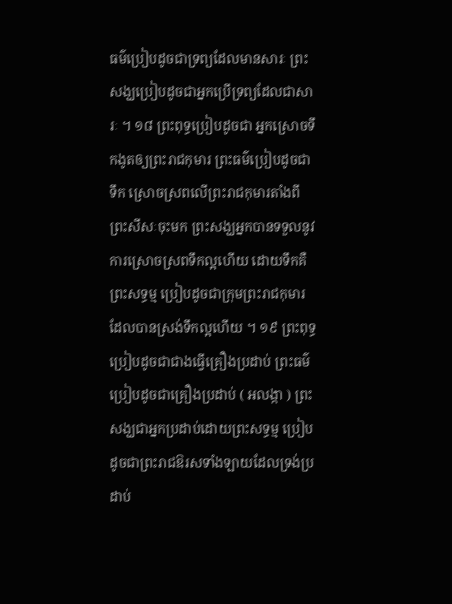ធម៌ប្រៀបដូចជាទ្រព្យដែលមានសារៈ ព្រះសង្ឃប្រៀបដូចជាអ្នកប្រើទ្រព្យដែលជាសារៈ ។ ១៨ ព្រះពុទ្ធប្រៀបដូចជា អ្នកស្រោចទឹកងូតឲ្យព្រះរាជកុមារ ព្រះធម៌ប្រៀបដូចជាទឹក ស្រោចស្រពលើព្រះរាជកុមារតាំងពីព្រះសីសៈចុះមក ព្រះសង្ឃអ្នកបានទទួលនូវការស្រោចស្រពទឹកល្អហើយ ដោយទឹកគឺព្រះសទ្ធម្ម ប្រៀបដូចជាក្រុមព្រះរាជកុមារដែលបានស្រង់ទឹកល្អហើយ ។ ១៩ ព្រះពុទ្ធប្រៀបដូចជាជាងធ្វើគ្រឿងប្រដាប់ ព្រះធម៌ប្រៀបដូចជាគ្រឿងប្រដាប់ ( អលង្កា ) ព្រះសង្ឃជាអ្នកប្រដាប់ដោយព្រះសទ្ធម្ម ប្រៀបដូចជាព្រះរាជឱរសទាំងឡាយដែលទ្រង់ប្រដាប់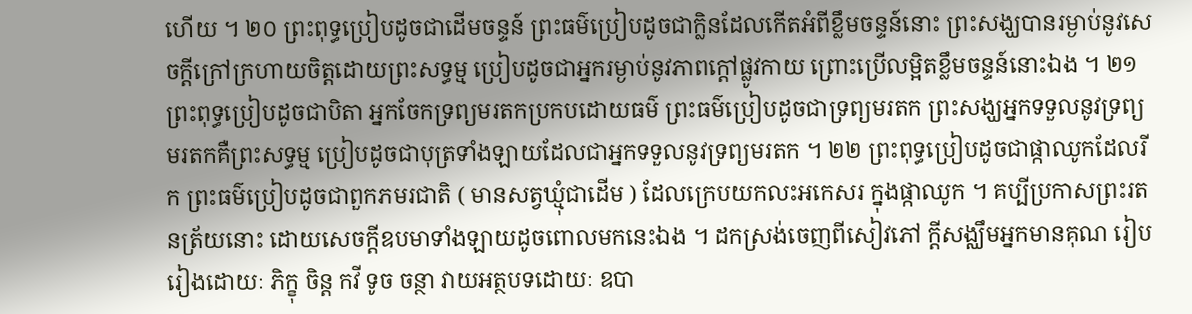ហើយ ។ ២០ ព្រះពុទ្ធប្រៀបដូចជាដើមចន្ទន៍ ព្រះធម៌ប្រៀបដូចជាក្លិនដែលកើតអំពីខ្លឹមចន្ទន៍នោះ ព្រះសង្ឃបានរម្ងាប់នូវសេចក្តីក្រៅក្រហាយចិត្តដោយព្រះសទ្ធម្ម ប្រៀបដូចជាអ្នករម្ងាប់នូវភាពក្តៅផ្លូវកាយ ព្រោះប្រើលម្អិតខ្លឹមចន្ទន៍នោះឯង ។ ២១ ព្រះពុទ្ធប្រៀបដូចជាបិតា អ្នកចែកទ្រព្យមរតកប្រកបដោយធម៌ ព្រះធម៌ប្រៀបដូចជាទ្រព្យមរតក ព្រះសង្ឃអ្នកទទួលនូវទ្រព្យមរតកគឺព្រះសទ្ធម្ម ប្រៀបដូចជាបុត្រទាំងឡាយដែលជាអ្នកទទួលនូវទ្រព្យមរតក ។ ២២ ព្រះពុទ្ធប្រៀបដូចជាផ្កាឈូកដែលរីក ព្រះធម៌ប្រៀបដូចជាពួកភមរជាតិ ( មានសត្វឃ្មុំជាដើម ) ដែលក្រេបយកលះអកេសរ ក្នុងផ្កាឈូក ។ គប្បីប្រកាសព្រះរតនត្រ័យនោះ ដោយសេចក្តីឧបមាទាំងឡាយដូចពោលមកនេះឯង ។ ដកស្រង់ចេញពីសៀវភៅ ក្តីសង្ឈឹមអ្នកមានគុណ រៀបរៀងដោយៈ ភិក្ខុ ចិន្ត កវី ទូច ចន្ថា វាយអត្ថបទដោយៈ ឧបា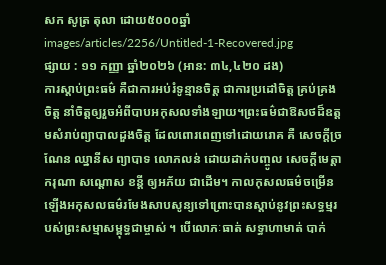សក សូត្រ តុលា ដោយ៥០០០ឆ្នាំ
images/articles/2256/Untitled-1-Recovered.jpg
ផ្សាយ : ១១ កញ្ញា ឆ្នាំ២០២៦ (អាន: ៣៤,៤២០ ដង)
ការស្ដាប់ព្រះធម៌ គឺជាការអប់រំទូន្មានចិត្ត ជាការប្រដៅចិត្ត គ្រប់គ្រងចិត្ត នាំចិត្តឲ្យរួចអំពីបាបអកុសលទាំងឡាយ។ព្រះធម៌ជាឱសថដ៏ឧត្ដមសំរាប់ព្យាបាលដួងចិត្ត ដែលពោរពេញទៅដោយរោគ គឺ សេចក្ដីច្រណែន ឈ្នានីស ព្យាបាទ លោភលន់ ដោយដាក់បញ្ចូល សេចក្ដីមេត្តា ករុណា សណ្ដោស ខន្តី ឲ្យអភ័យ ជាដើម។ កាលកុសលធម៌ចម្រើនឡើងអកុសលធម៌រមែងសាបសូន្យទៅព្រោះបានស្ដាប់នូវព្រះសទ្ធម្មរបស់ព្រះសម្មាសម្ពុទ្ធជាម្ចាស់ ។ បើលោភៈធាត់ សទ្ធាហាមាត់ បាក់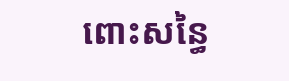ពោះសន្ធៃ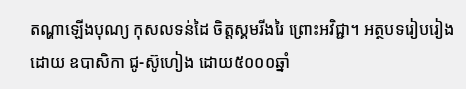តណ្ហាឡើងបុណ្យ កុសលទន់ដៃ ចិត្តស្គមរីងរៃ ព្រោះអវិជ្ជា។ អត្ថបទរៀបរៀងដោយ ឧបាសិកា ជូ-ស៊ូហៀង ដោយ៥០០០ឆ្នាំ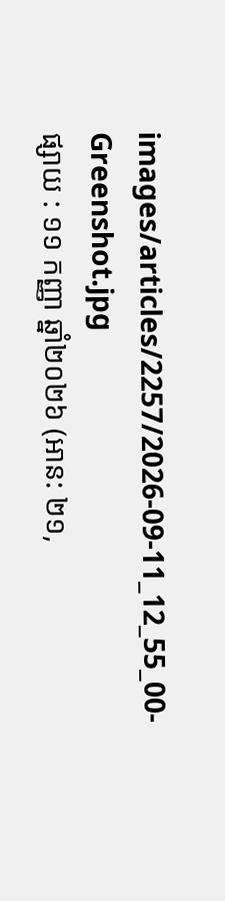images/articles/2257/2026-09-11_12_55_00-Greenshot.jpg
ផ្សាយ : ១១ កញ្ញា ឆ្នាំ២០២៦ (អាន: ២១,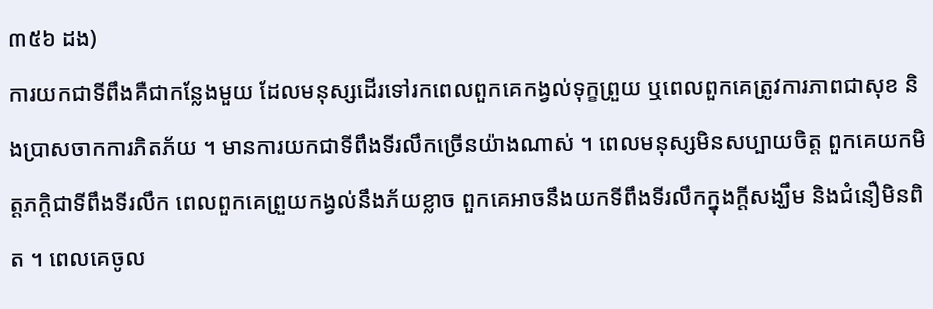៣៥៦ ដង)
ការយកជាទីពឹងគឺជាកន្លែងមួយ ដែលមនុស្សដើរទៅរកពេលពួកគេកង្វល់ទុក្ខព្រួយ ឬពេលពួកគេត្រូវការភាពជាសុខ និងប្រាសចាកការភិតភ័យ ។ មានការយកជាទីពឹងទីរលឹកច្រើនយ៉ាងណាស់ ។ ពេលមនុស្សមិនសប្បាយចិត្ត ពួកគេយកមិត្តភក្តិជាទីពឹងទីរលឹក ពេលពួកគេព្រួយកង្វល់នឹងភ័យខ្លាច ពួកគេអាចនឹងយកទីពឹងទីរលឹកក្នុងក្តីសង្ឃឹម និងជំនឿមិនពិត ។ ពេលគេចូល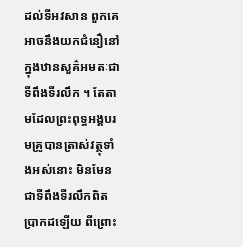ដល់ទីអវសាន ពួកគេអាចនឹងយកជំនឿនៅក្នុងឋានសួគ៌អមតៈជាទីពឹងទីរលឹក ។ តែតាមដែលព្រះពុទ្ធអង្គបរមគ្រូបានត្រាស់វត្ថុទាំងអស់នោះ មិនមែនជាទីពឹងទីរលឹកពិតប្រាកដឡើយ ពីព្រោះ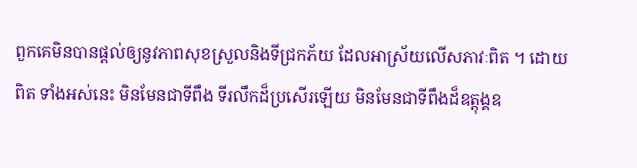ពួកគេមិនបានផ្តល់ឲ្យនូវភាពសុខស្រួលនិងទីជ្រកភ័យ ដែលអាស្រ័យលើសភាវៈពិត ។ ដោយពិត ទាំងអស់នេះ មិនមែនជាទីពឹង ទីរលឹកដ៏ប្រសើរឡើយ មិនមែនជាទីពឹងដ៏ឧត្តុង្គឧ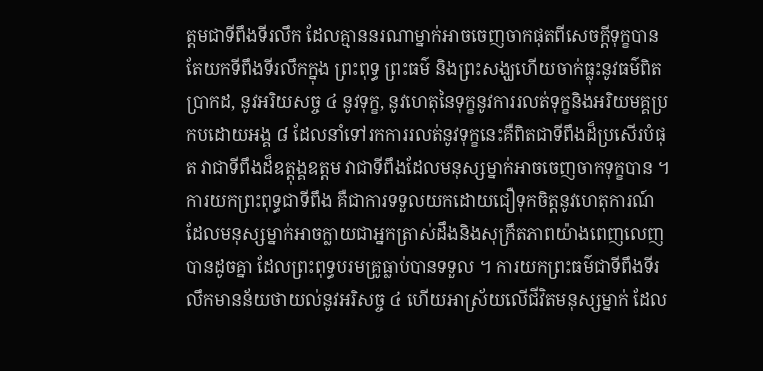ត្តមជាទីពឹងទីរលឹក ដែលគ្មាននរណាម្នាក់អាចចេញចាកផុតពីសេចក្តីទុក្ខបានតែយកទីពឹងទីរលឹកក្នុង ព្រះពុទ្ធ ព្រះធម៌ និងព្រះសង្ឃហើយចាក់ធ្លុះនូវធម៌ពិតប្រាកដ, នូវអរិយសច្ច ៤ នូវទុក្ខ, នូវហេតុនៃទុក្ខនូវការរលត់ទុក្ខនិងអរិយមគ្គប្រកបដោយអង្គ ៨ ដែលនាំទៅរកការរលត់នូវទុក្ខនេះគឺពិតជាទីពឹងដ៏ប្រសើរបំផុត វាជាទីពឹងដ៏ឧត្តុង្គឧត្តម វាជាទីពឹងដែលមនុស្សម្នាក់អាចចេញចាកទុក្ខបាន ។ ការយកព្រះពុទ្ធជាទីពឹង គឺជាការទទួលយកដោយជឿទុកចិត្តនូវហេតុការណ៍ដែលមនុស្សម្នាក់អាចក្លាយជាអ្នកត្រាស់ដឹងនិងសុក្រឹតភាពយ៉ាងពេញលេញបានដូចគ្នា ដែលព្រះពុទ្ធបរមគ្រូធ្លាប់បានទទួល ។ ការយកព្រះធម៌ជាទីពឹងទីរលឹកមានន័យថាយល់នូវអរិសច្ច ៤ ហើយអាស្រ័យលើជីវិតមនុស្សម្នាក់ ដែល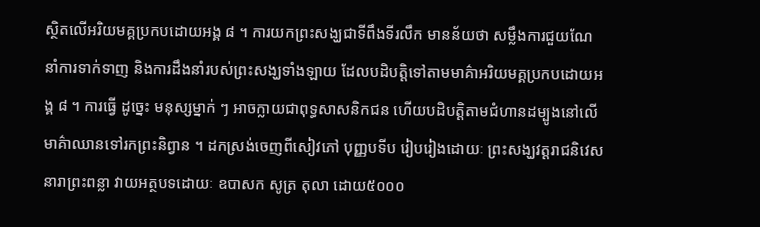ស្ថិតលើអរិយមគ្គប្រកបដោយអង្គ ៨ ។ ការយកព្រះសង្ឃជាទីពឹងទីរលឹក មានន័យថា សម្លឹងការជួយណែនាំការទាក់ទាញ និងការដឹងនាំរបស់ព្រះសង្ឃទាំងឡាយ ដែលបដិបត្តិទៅតាមមាគ៌ាអរិយមគ្គប្រកបដោយអង្គ ៨ ។ ការធ្វើ ដូច្នេះ មនុស្សម្នាក់ ៗ អាចក្លាយជាពុទ្ធសាសនិកជន ហើយបដិបត្តិតាមជំហានដម្បូងនៅលើមាគ៌ាឈានទៅរកព្រះនិព្វាន ។ ដកស្រង់ចេញពីសៀវភៅ បុញ្ញបទីប រៀបរៀងដោយៈ ព្រះសង្ឃវត្តរាជនិវេសនារាព្រះពន្លា វាយអត្ថបទដោយៈ ឧបាសក សូត្រ តុលា ដោយ៥០០០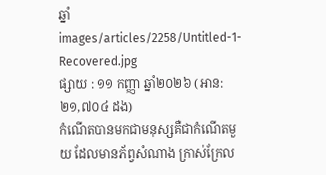ឆ្នាំ
images/articles/2258/Untitled-1-Recovered.jpg
ផ្សាយ : ១១ កញ្ញា ឆ្នាំ២០២៦ (អាន: ២១,៧០៤ ដង)
កំណើតបានមកជាមនុស្សគឺជាកំណើតមួយ ដែលមានភ័ព្វសំណាង ក្រាស់ក្រែល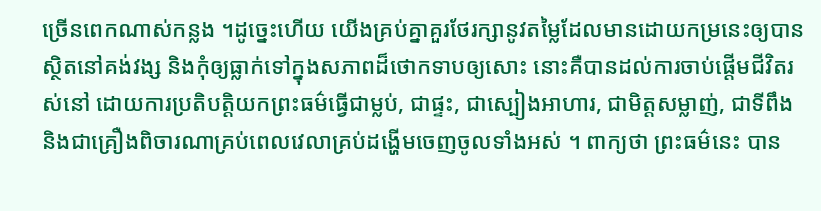ច្រើនពេកណាស់កន្លង ។ដូច្នេះហើយ យើងគ្រប់គ្នាគួរថែរក្សានូវតម្លៃដែលមានដោយកម្រនេះឲ្យបានស្ថិតនៅគង់វង្ស និងកុំឲ្យធ្លាក់ទៅក្នុងសភាពដ៏ថោកទាបឲ្យសោះ នោះគឺបានដល់ការចាប់ផ្តើមជីវិតរស់នៅ ដោយការប្រតិបត្តិយកព្រះធម៌ធ្វើជាម្លប់, ជាផ្ទះ, ជាស្បៀងអាហារ, ជាមិត្តសម្លាញ់, ជាទីពឹង និងជាគ្រឿងពិចារណាគ្រប់ពេលវេលាគ្រប់ដង្ហើមចេញចូលទាំងអស់ ។ ពាក្យថា ព្រះធម៌នេះ បាន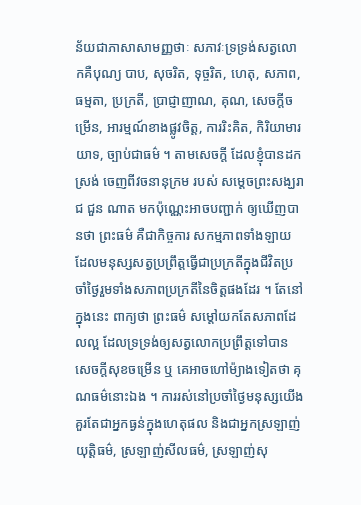ន័យជាភាសាសាមញ្ញថាៈ សភាវៈទ្រទ្រង់សត្វលោកគឺបុណ្យ បាប, សុចរិត, ទុច្ចរិត, ហេតុ, សភាព, ធម្មតា, ប្រក្រតី, ប្រាជ្ញាញាណ, គុណ, សេចក្តីចម្រើន, អារម្មណ៍ខាងផ្លូវចិត្ត, ការរិះគិត, កិរិយាមារយាទ, ច្បាប់ជាធម៌ ។ តាមសេចក្តី ដែលខ្ញុំបានដកស្រង់ ចេញពីវចនានុក្រម របស់ សម្តេចព្រះសង្ឃរាជ ជួន ណាត មកប៉ុណ្ណេះអាចបញ្ជាក់ ឲ្យឃើញបានថា ព្រះធម៌ គឺជាកិច្ចការ សកម្មភាពទាំងឡាយ ដែលមនុស្សសត្វប្រព្រឹត្តធ្វើជាប្រក្រតីក្នុងជីវិតប្រចាំថ្ងៃរួមទាំងសភាពប្រក្រតីនៃចិត្តផងដែរ ។ តែនៅក្នុងនេះ ពាក្យថា ព្រះធម៌ សម្តៅយកតែសភាពដែលល្អ ដែលទ្រទ្រង់ឲ្យសត្វលោកប្រព្រឹត្តទៅបានសេចក្តីសុខចម្រើន ឬ គេអាចហៅម៉្យាងទៀតថា គុណធម៌នោះឯង ។ ការរស់នៅប្រចាំថ្ងៃមនុស្សយើង គួរតែជាអ្នកធ្ងន់ក្នុងហេតុផល និងជាអ្នកស្រឡាញ់យុត្តិធម៌, ស្រឡាញ់សីលធម៌, ស្រឡាញ់សុ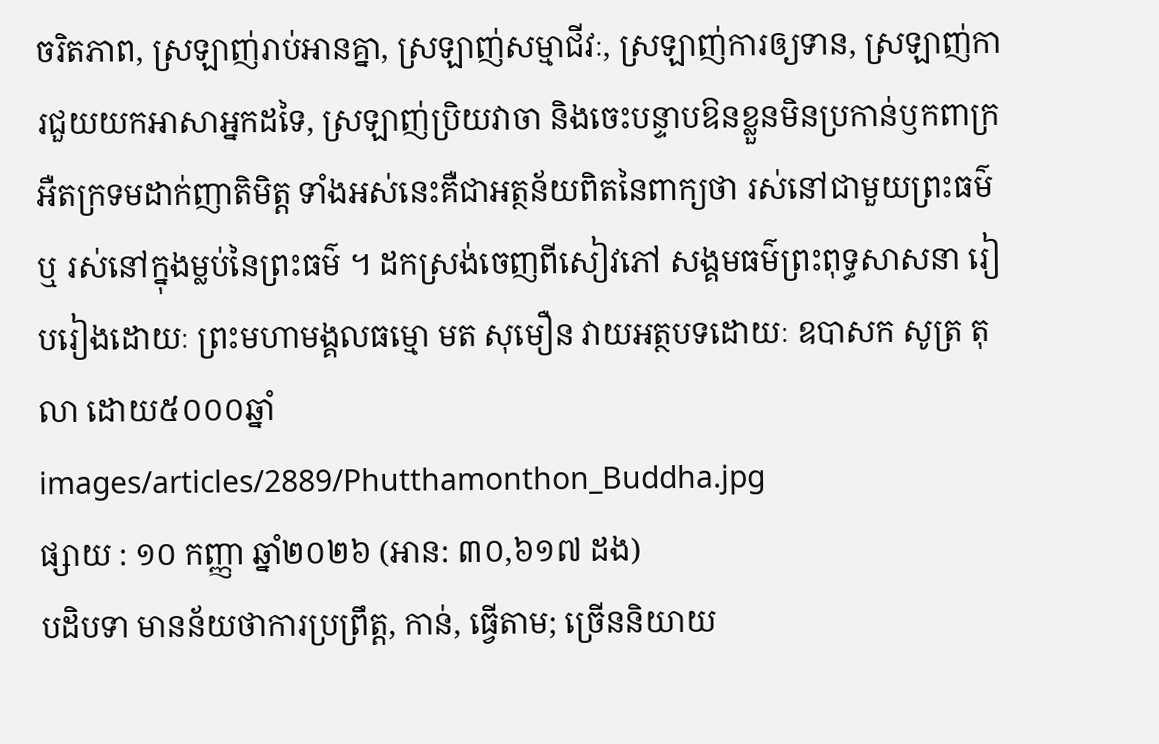ចរិតភាព, ស្រឡាញ់រាប់អានគ្នា, ស្រឡាញ់សម្មាជីវៈ, ស្រឡាញ់ការឲ្យទាន, ស្រឡាញ់ការជួយយកអាសាអ្នកដទៃ, ស្រឡាញ់ប្រិយវាចា និងចេះបន្ទាបឱនខ្លួនមិនប្រកាន់ឫកពាក្រអឺតក្រទមដាក់ញាតិមិត្ត ទាំងអស់នេះគឺជាអត្ថន័យពិតនៃពាក្យថា រស់នៅជាមួយព្រះធម៌ ឬ រស់នៅក្នុងម្លប់នៃព្រះធម៌ ។ ដកស្រង់ចេញពីសៀវភៅ សង្គមធម៌ព្រះពុទ្ធសាសនា រៀបរៀងដោយៈ ព្រះមហាមង្គលធម្មោ មត សុមឿន វាយអត្ថបទដោយៈ ឧបាសក សូត្រ តុលា ដោយ៥០០០ឆ្នាំ
images/articles/2889/Phutthamonthon_Buddha.jpg
ផ្សាយ : ១០ កញ្ញា ឆ្នាំ២០២៦ (អាន: ៣០,៦១៧ ដង)
បដិបទា មានន័យថាការប្រព្រឹត្ត, កាន់, ធ្វើតាម; ច្រើននិយាយ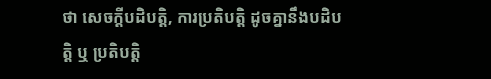ថា សេចក្ដីបដិបត្តិ, ការប្រតិបត្តិ ដូចគ្នានឹងបដិបត្តិ ឬ ប្រតិបត្តិ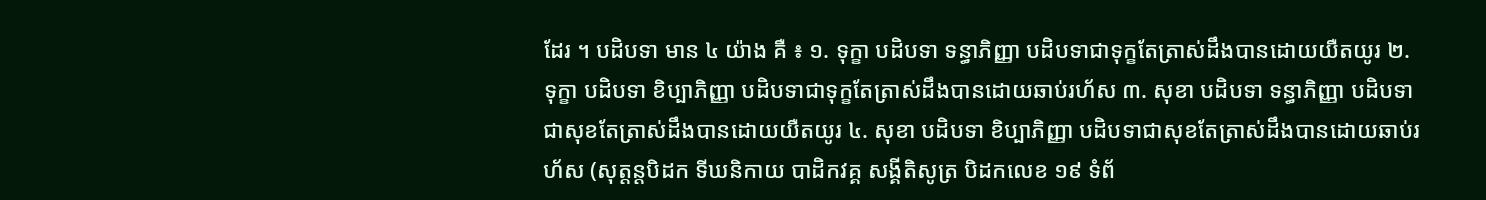ដែរ ។ បដិបទា មាន ៤ យ៉ាង គឺ ៖ ១. ទុក្ខា បដិបទា ទន្ធាភិញ្ញា បដិបទាជាទុក្ខតែត្រាស់ដឹងបានដោយយឺតយូរ ២. ទុក្ខា បដិបទា ខិប្បាភិញ្ញា បដិបទាជាទុក្ខតែត្រាស់ដឹងបានដោយឆាប់រហ័ស ៣. សុខា បដិបទា ទន្ធាភិញ្ញា បដិបទាជាសុខតែត្រាស់ដឹងបានដោយយឺតយូរ ៤. សុខា បដិបទា ខិប្បាភិញ្ញា បដិបទាជាសុខតែត្រាស់ដឹងបានដោយឆាប់រហ័ស (សុត្តន្តបិដក ទីឃនិកាយ បាដិកវគ្គ សង្គីតិសូត្រ បិដកលេខ ១៩ ទំព័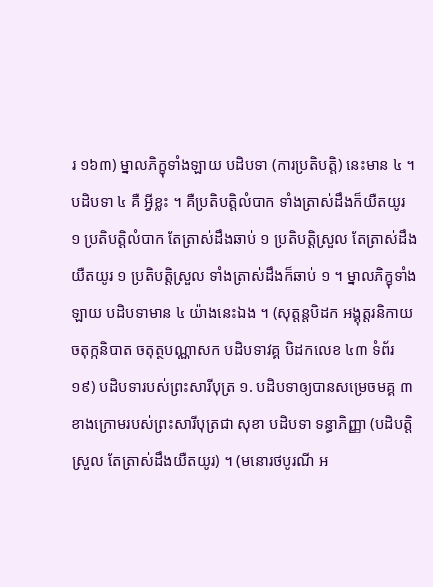រ ១៦៣) ម្នាលភិក្ខុទាំងឡាយ បដិបទា (ការប្រតិបត្តិ) នេះមាន ៤ ។ បដិបទា ៤ គឺ អ្វីខ្លះ ។ គឺប្រតិបត្តិលំបាក ទាំងត្រាស់ដឹងក៏យឺតយូរ ១ ប្រតិបត្តិលំបាក តែត្រាស់ដឹងឆាប់ ១ ប្រតិបត្តិស្រួល តែត្រាស់ដឹងយឺតយូរ ១ ប្រតិបត្តិស្រួល ទាំងត្រាស់ដឹងក៏ឆាប់ ១ ។ ម្នាលភិក្ខុទាំងឡាយ បដិបទាមាន ៤ យ៉ាងនេះឯង ។ (សុត្តន្តបិដក អង្គុត្តរនិកាយ ចតុក្កនិបាត ចតុត្ថបណ្ណាសក បដិបទាវគ្គ បិដកលេខ ៤៣ ទំព័រ ១៩) បដិបទារបស់ព្រះសារីបុត្រ ១. បដិបទាឲ្យបានសម្រេចមគ្គ ៣ ខាងក្រោមរបស់ព្រះសារីបុត្រជា សុខា បដិបទា ទន្ធាភិញ្ញា (បដិបត្តិស្រួល តែត្រាស់ដឹងយឺតយូរ) ។ (មនោរថបូរណី អ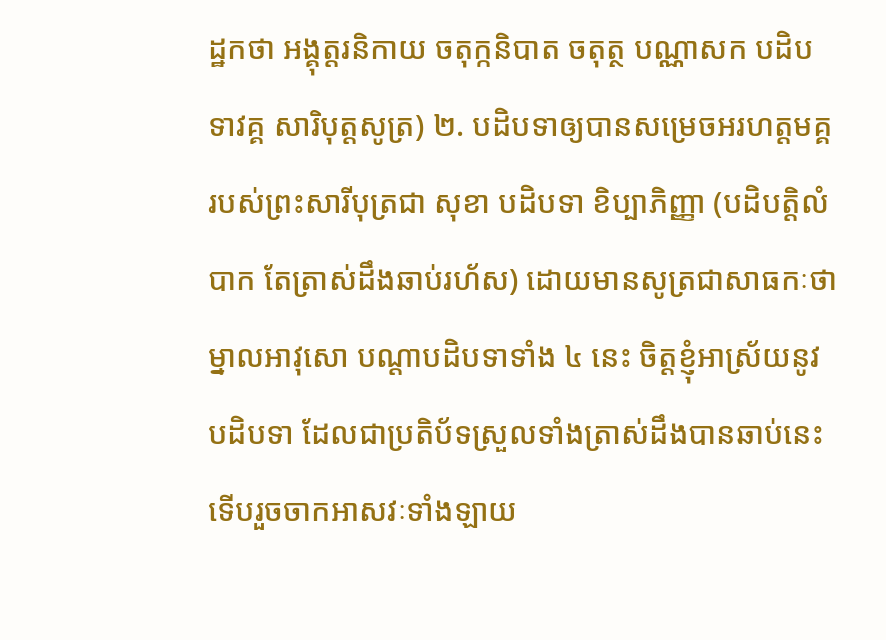ដ្ឋកថា អង្គុត្តរនិកាយ ចតុក្កនិបាត ចតុត្ថ បណ្ណាសក បដិបទាវគ្គ សារិបុត្តសូត្រ) ២. បដិបទាឲ្យបានសម្រេចអរហត្តមគ្គរបស់ព្រះសារីបុត្រជា សុខា បដិបទា ខិប្បាភិញ្ញា (បដិបត្តិលំបាក តែត្រាស់ដឹងឆាប់រហ័ស) ដោយមានសូត្រជាសាធកៈថា ម្នាលអាវុសោ បណ្ដាបដិបទាទាំង ៤ នេះ ចិត្តខ្ញុំអាស្រ័យនូវបដិបទា ដែលជាប្រតិប័ទស្រួលទាំងត្រាស់ដឹងបានឆាប់នេះ ទើបរួចចាកអាសវៈទាំងឡាយ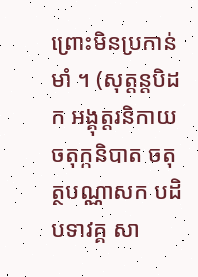ព្រោះមិនប្រកាន់មាំ ។ (សុត្តន្តបិដក អង្គុត្តរនិកាយចតុក្កនិបាត ចតុត្ថបណ្ណាសក បដិបទាវគ្គ សា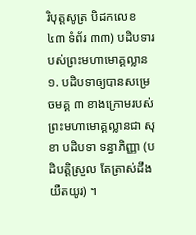រិបុត្តសូត្រ បិដកលេខ ៤៣ ទំព័រ ៣៣) បដិបទារបស់ព្រះមហាមោគ្គល្លាន ១. បដិបទាឲ្យបានសម្រេចមគ្គ ៣ ខាងក្រោមរបស់ព្រះមហាមោគ្គល្លានជា សុខា បដិបទា ទន្ធាភិញ្ញា (បដិបត្តិស្រួល តែត្រាស់ដឹងយឺតយូរ) ។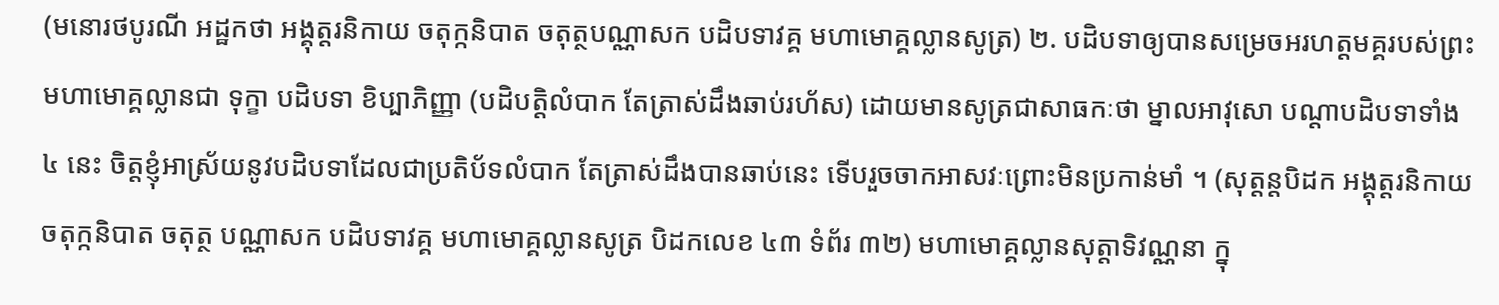(មនោរថបូរណី អដ្ឋកថា អង្គុត្តរនិកាយ ចតុក្កនិបាត ចតុត្ថបណ្ណាសក បដិបទាវគ្គ មហាមោគ្គល្លានសូត្រ) ២. បដិបទាឲ្យបានសម្រេចអរហត្តមគ្គរបស់ព្រះមហាមោគ្គល្លានជា ទុក្ខា បដិបទា ខិប្បាភិញ្ញា (បដិបត្តិលំបាក តែត្រាស់ដឹងឆាប់រហ័ស) ដោយមានសូត្រជាសាធកៈថា ម្នាលអាវុសោ បណ្ដាបដិបទាទាំង ៤ នេះ ចិត្តខ្ញុំអាស្រ័យនូវបដិបទាដែលជាប្រតិប័ទលំបាក តែត្រាស់ដឹងបានឆាប់នេះ ទើបរួចចាកអាសវៈព្រោះមិនប្រកាន់មាំ ។ (សុត្តន្តបិដក អង្គុត្តរនិកាយ ចតុក្កនិបាត ចតុត្ថ បណ្ណាសក បដិបទាវគ្គ មហាមោគ្គល្លានសូត្រ បិដកលេខ ៤៣ ទំព័រ ៣២) មហាមោគ្គល្លានសុត្តាទិវណ្ណនា ក្នុ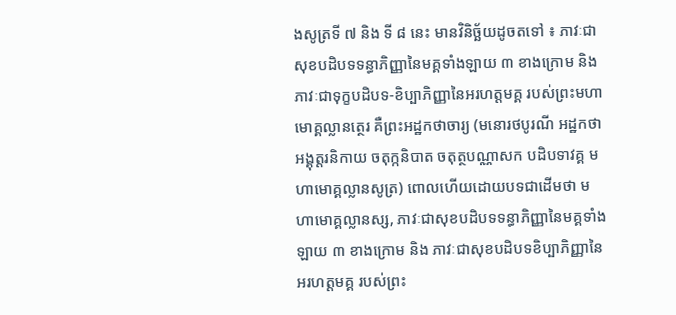ងសូត្រទី ៧ និង ទី ៨ នេះ មានវិនិច្ឆ័យដូចតទៅ ៖ ភាវៈជាសុខបដិបទទន្ធាភិញ្ញានៃមគ្គទាំងឡាយ ៣ ខាងក្រោម និង ភាវៈជាទុក្ខបដិបទ-ខិប្បាភិញ្ញានៃអរហត្តមគ្គ របស់ព្រះមហាមោគ្គល្លានត្ថេរ គឺព្រះអដ្ឋកថាចារ្យ (មនោរថបូរណី អដ្ឋកថា អង្គុត្តរនិកាយ ចតុក្កនិបាត ចតុត្ថបណ្ណាសក បដិបទាវគ្គ មហាមោគ្គល្លានសូត្រ) ពោលហើយដោយបទជាដើមថា មហាមោគ្គល្លានស្ស, ភាវៈជាសុខបដិបទទន្ធាភិញ្ញានៃមគ្គទាំងឡាយ ៣ ខាងក្រោម និង ភាវៈជាសុខបដិបទខិប្បាភិញ្ញានៃអរហត្តមគ្គ របស់ព្រះ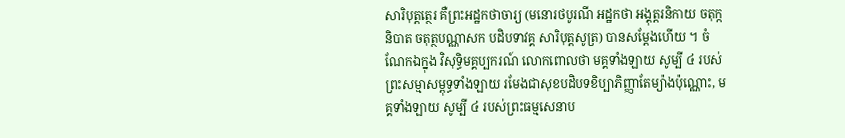សារិបុត្តត្ថេរ គឺព្រះអដ្ឋកថាចារ្យ (មនោរថបូរណី អដ្ឋកថា អង្គុត្តរនិកាយ ចតុក្កនិបាត ចតុត្ថបណ្ណាសក បដិបទាវគ្គ សារិបុត្តសូត្រ) បានសម្ដែងហើយ ។ ចំណែកឯក្នុង វិសុទ្ធិមគ្គប្បករណ៍ លោកពោលថា មគ្គទាំងឡាយ សូម្បី ៤ របស់ព្រះសម្មាសម្ពុទ្ធទាំងឡាយ រមែងជាសុខបដិបទខិប្បាភិញ្ញាតែម្យ៉ាងប៉ុណ្ណោះ, មគ្គទាំងឡាយ សូម្បី ៤ របស់ព្រះធម្មសេនាប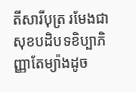តីសារីបុត្រ រមែងជាសុខបដិបទខិប្បាភិញ្ញាតែម្យ៉ាងដូច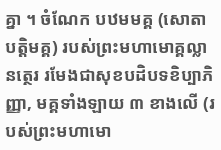គ្នា ។ ចំណែក បឋមមគ្គ (សោតាបត្តិមគ្គ) របស់ព្រះមហាមោគ្គល្លានត្ថេរ រមែងជាសុខបដិបទខិប្បាភិញ្ញា, មគ្គទាំងឡាយ ៣ ខាងលើ (របស់ព្រះមហាមោ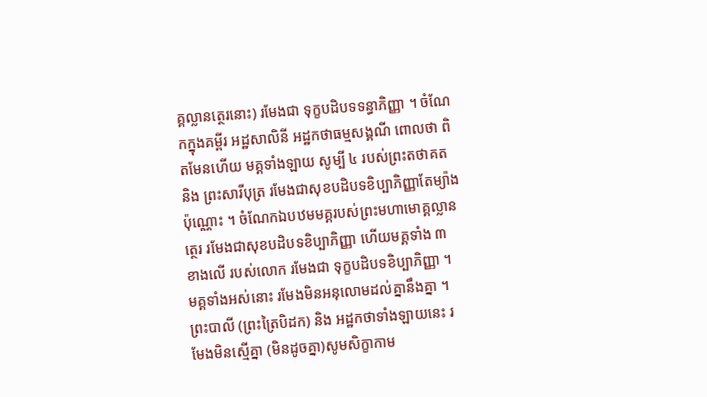គ្គល្លានត្ថេរនោះ) រមែងជា ទុក្ខបដិបទទន្ធាភិញ្ញា ។ ចំណែកក្នុងគម្ពីរ អដ្ឋសាលិនី អដ្ឋកថាធម្មសង្គណី ពោលថា ពិតមែនហើយ មគ្គទាំងឡាយ សូម្បី ៤ របស់ព្រះតថាគត និង ព្រះសារីបុត្រ រមែងជាសុខបដិបទខិប្បាភិញ្ញាតែម្យ៉ាងប៉ុណ្ណោះ ។ ចំណែកឯបឋមមគ្គរបស់ព្រះមហាមោគ្គល្លានត្ថេរ រមែងជាសុខបដិបទខិប្បាភិញ្ញា ហើយមគ្គទាំង ៣ ខាងលើ របស់លោក រមែងជា ទុក្ខបដិបទខិប្បាភិញ្ញា ។ មគ្គទាំងអស់នោះ រមែងមិនអនុលោមដល់គ្នានឹងគ្នា ។ ព្រះបាលី (ព្រះត្រៃបិដក) និង អដ្ឋកថាទាំងឡាយនេះ រមែងមិនស្មើគ្នា (មិនដូចគ្នា)សូមសិក្ខាកាម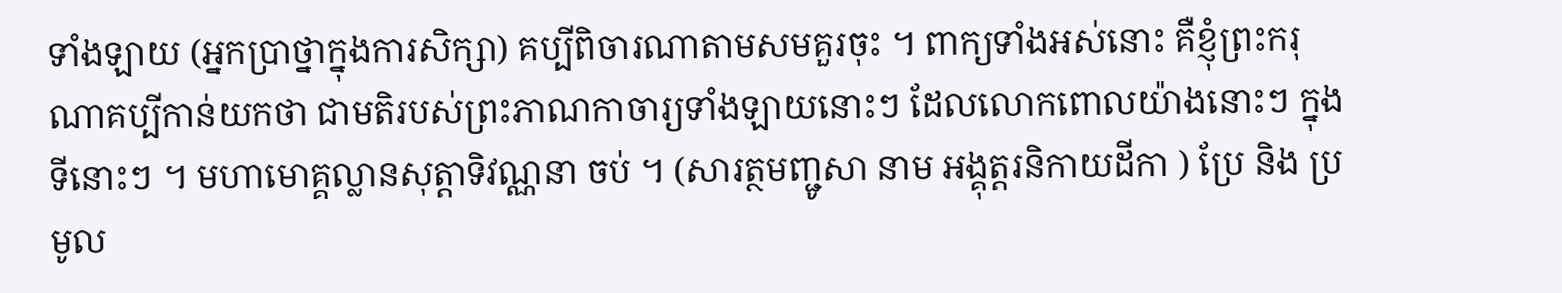ទាំងឡាយ (អ្នកប្រាថ្នាក្នុងការសិក្សា) គប្បីពិចារណាតាមសមគួរចុះ ។ ពាក្យទាំងអស់នោះ គឺខ្ញុំព្រះករុណាគប្បីកាន់យកថា ជាមតិរបស់ព្រះភាណកាចារ្យទាំងឡាយនោះៗ ដែលលោកពោលយ៉ាងនោះៗ ក្នុងទីនោះៗ ។ មហាមោគ្គល្លានសុត្តាទិវណ្ណនា ចប់ ។ (សារត្ថមញ្ជូសា នាម អង្គុត្តរនិកាយដីកា ) ប្រែ និង ប្រមូល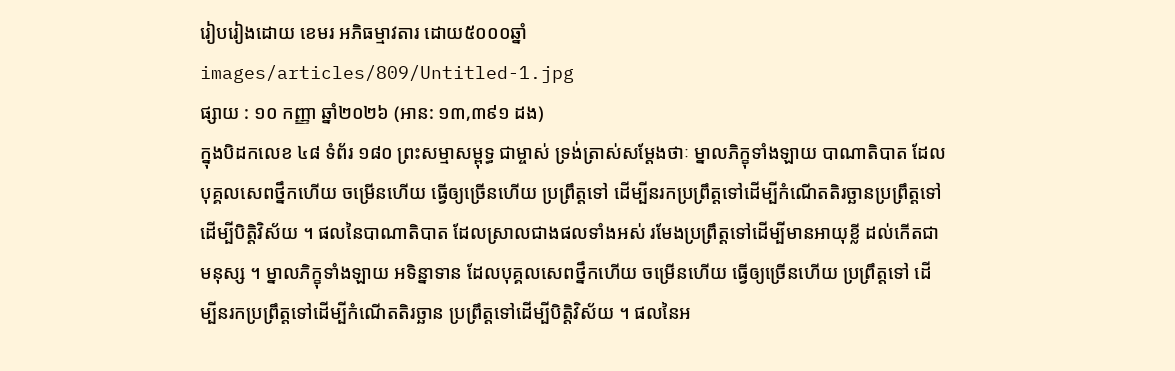រៀបរៀងដោយ ខេមរ អភិធម្មាវតារ ដោយ៥០០០ឆ្នាំ
images/articles/809/Untitled-1.jpg
ផ្សាយ : ១០ កញ្ញា ឆ្នាំ២០២៦ (អាន: ១៣,៣៩១ ដង)
ក្នុងបិដកលេខ ៤៨ ទំព័រ ១៨០ ព្រះសម្មាសម្ពុទ្ធ ជាម្ចាស់ ទ្រង់ត្រាស់សម្តែងថាៈ ម្នាលភិក្ខុទាំងឡាយ បាណាតិបាត ដែលបុគ្គលសេពថ្នឹកហើយ ចម្រើនហើយ ធ្វើឲ្យច្រើនហើយ ប្រព្រឹត្តទៅ ដើម្បីនរកប្រព្រឹត្តទៅដើម្បីកំណើតតិរច្ឆានប្រព្រឹត្តទៅដើម្បីបិត្តិវិស័យ ។ ផលនៃបាណាតិបាត ដែលស្រាលជាងផលទាំងអស់ រមែងប្រព្រឹត្តទៅដើម្បីមានអាយុខ្លី ដល់កើតជាមនុស្ស ។ ម្នាលភិក្ខុទាំងឡាយ អទិន្នាទាន ដែលបុគ្គលសេពថ្នឹកហើយ ចម្រើនហើយ ធ្វើឲ្យច្រើនហើយ ប្រព្រឹត្តទៅ ដើម្បីនរកប្រព្រឹត្តទៅដើម្បីកំណើតតិរច្ឆាន ប្រព្រឹត្តទៅដើម្បីបិត្តិវិស័យ ។ ផលនៃអ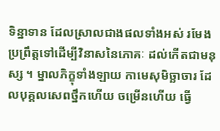ទិន្នាទាន ដែលស្រាលជាងផលទាំងអស់ រមែងប្រព្រឹត្តទៅដើម្បីវិនាសនៃភោគៈ ដល់កើតជាមនុស្ស ។ ម្នាលភិក្ខុទាំងឡាយ កាមេសុមិច្ឆាចារ ដែលបុគ្គលសេពថ្នឹកហើយ ចម្រើនហើយ ធ្វើ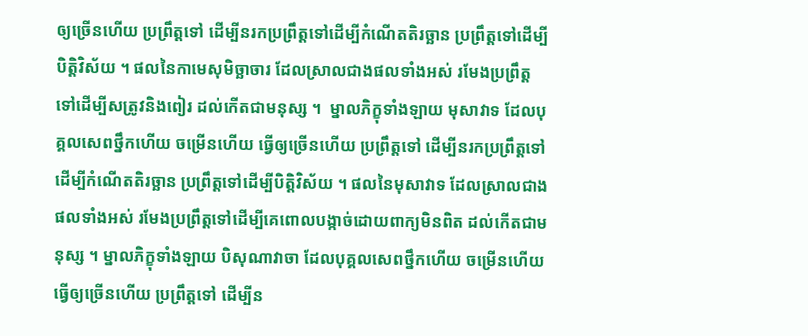ឲ្យច្រើនហើយ ប្រព្រឹត្តទៅ ដើម្បីនរកប្រព្រឹត្តទៅដើម្បីកំណើតតិរច្ឆាន ប្រព្រឹត្តទៅដើម្បីបិត្តិវិស័យ ។ ផលនៃកាមេសុមិច្ឆាចារ ដែលស្រាលជាងផលទាំងអស់ រមែងប្រព្រឹត្តទៅដើម្បីសត្រូវនិងពៀរ ដល់កើតជាមនុស្ស ។  ម្នាលភិក្ខុទាំងឡាយ មុសាវាទ ដែលបុគ្គលសេពថ្នឹកហើយ ចម្រើនហើយ ធ្វើឲ្យច្រើនហើយ ប្រព្រឹត្តទៅ ដើម្បីនរកប្រព្រឹត្តទៅដើម្បីកំណើតតិរច្ឆាន ប្រព្រឹត្តទៅដើម្បីបិត្តិវិស័យ ។ ផលនៃមុសាវាទ ដែលស្រាលជាងផលទាំងអស់ រមែងប្រព្រឹត្តទៅដើម្បីគេពោលបង្កាច់ដោយពាក្យមិនពិត ដល់កើតជាមនុស្ស ។ ម្នាលភិក្ខុទាំងឡាយ បិសុណាវាចា ដែលបុគ្គលសេពថ្នឹកហើយ ចម្រើនហើយ ធ្វើឲ្យច្រើនហើយ ប្រព្រឹត្តទៅ ដើម្បីន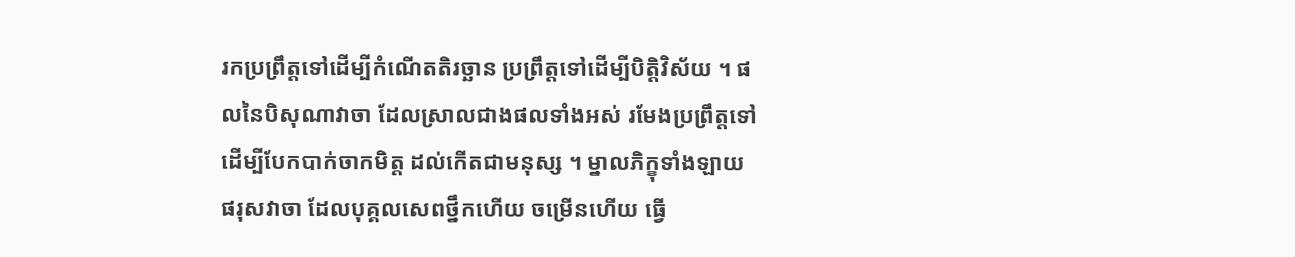រកប្រព្រឹត្តទៅដើម្បីកំណើតតិរច្ឆាន ប្រព្រឹត្តទៅដើម្បីបិត្តិវិស័យ ។ ផលនៃបិសុណាវាចា ដែលស្រាលជាងផលទាំងអស់ រមែងប្រព្រឹត្តទៅដើម្បីបែកបាក់ចាកមិត្ត ដល់កើតជាមនុស្ស ។ ម្នាលភិក្ខុទាំងឡាយ ផរុសវាចា ដែលបុគ្គលសេពថ្នឹកហើយ ចម្រើនហើយ ធ្វើ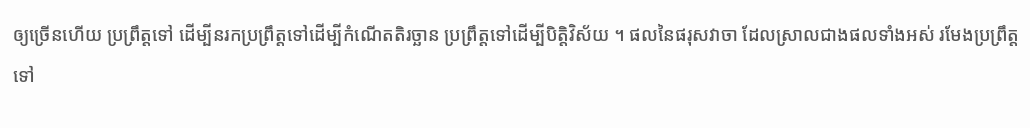ឲ្យច្រើនហើយ ប្រព្រឹត្តទៅ ដើម្បីនរកប្រព្រឹត្តទៅដើម្បីកំណើតតិរច្ឆាន ប្រព្រឹត្តទៅដើម្បីបិត្តិវិស័យ ។ ផលនៃផរុសវាចា ដែលស្រាលជាងផលទាំងអស់ រមែងប្រព្រឹត្តទៅ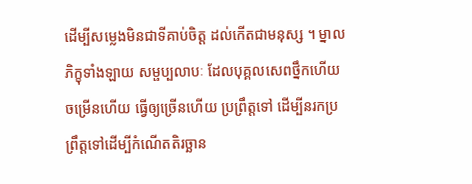ដើម្បីសម្លេងមិនជាទីគាប់ចិត្ត ដល់កើតជាមនុស្ស ។ ម្នាលភិក្ខុទាំងឡាយ សម្ផប្បលាបៈ ដែលបុគ្គលសេពថ្នឹកហើយ ចម្រើនហើយ ធ្វើឲ្យច្រើនហើយ ប្រព្រឹត្តទៅ ដើម្បីនរកប្រព្រឹត្តទៅដើម្បីកំណើតតិរច្ឆាន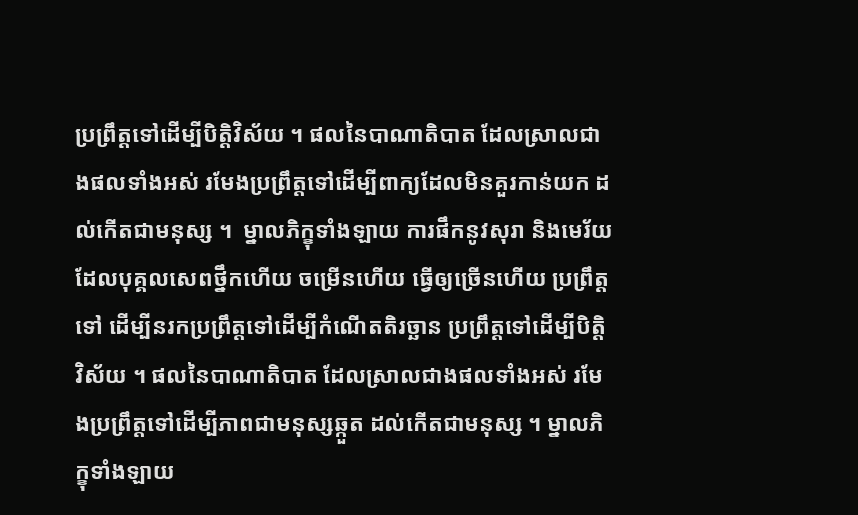ប្រព្រឹត្តទៅដើម្បីបិត្តិវិស័យ ។ ផលនៃបាណាតិបាត ដែលស្រាលជាងផលទាំងអស់ រមែងប្រព្រឹត្តទៅដើម្បីពាក្យដែលមិនគួរកាន់យក ដល់កើតជាមនុស្ស ។  ម្នាលភិក្ខុទាំងឡាយ ការផឹកនូវសុរា និងមេរ័យ ដែលបុគ្គលសេពថ្នឹកហើយ ចម្រើនហើយ ធ្វើឲ្យច្រើនហើយ ប្រព្រឹត្តទៅ ដើម្បីនរកប្រព្រឹត្តទៅដើម្បីកំណើតតិរច្ឆាន ប្រព្រឹត្តទៅដើម្បីបិត្តិវិស័យ ។ ផលនៃបាណាតិបាត ដែលស្រាលជាងផលទាំងអស់ រមែងប្រព្រឹត្តទៅដើម្បីភាពជាមនុស្សឆ្កួត ដល់កើតជាមនុស្ស ។ ម្នាលភិក្ខុទាំងឡាយ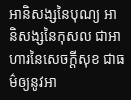អានិសង្សនៃបុណ្យ អានិសង្សនៃកុសល ជាអាហារនៃសេចក្តីសុខ ជាធម៌ឲ្យនូវអា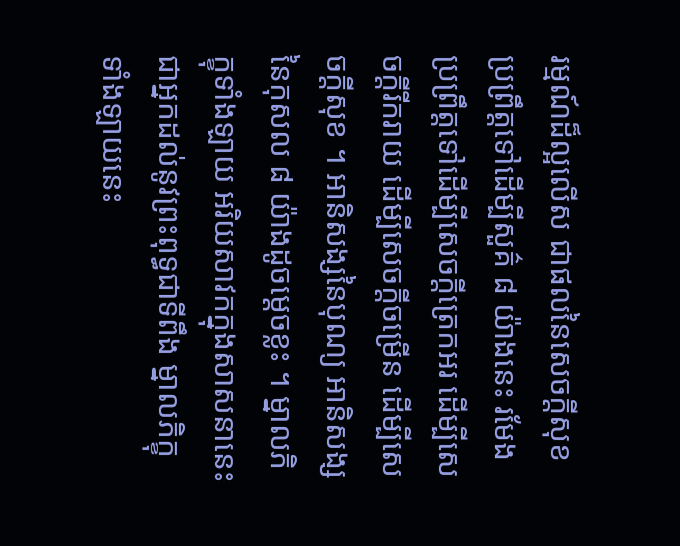រម្មណ៍ដ៏ល្អលើស ជាផលនៃសេចក្តីសុខ ប្រព្រឹត្តទៅដើម្បីសួគ៌ ៨ យ៉ាងនេះ រមែងប្រព្រឹត្តទៅដើម្បីសេចក្តីត្រេកអរ ដើម្បីសេចក្តីរីករាយ ដើម្បីសេចក្តីចម្រើន ដើម្បីសេចក្តីសុខ ។ អានិសង្សនៃបុណ្យ អានិសង្សនៃកុសល ៨ យ៉ាងដូចម្តេចខ្លះ ។ ម្នាលភិក្ខុទាំងឡាយ អរិយសាវកក្នុងសាសនានេះ ជាអ្នកដល់នូវព្រះពុទ្ធជាទីពឹង ម្នាលភិក្ខុទាំងឡាយនេះ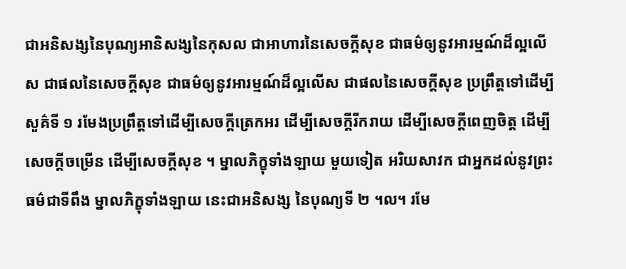ជាអនិសង្សនៃបុណ្យអានិសង្សនៃកុសល ជាអាហារនៃសេចក្តីសុខ ជាធម៌ឲ្យនូវអារម្មណ៍ដ៏ល្អលើស ជាផលនៃសេចក្តីសុខ ជាធម៌ឲ្យនូវអារម្មណ៍ដ៏ល្អលើស ជាផលនៃសេចក្តីសុខ ប្រព្រឹត្តទៅដើម្បីសួគ៌ទី ១ រមែងប្រព្រឹត្តទៅដើម្បីសេចក្តីត្រេកអរ ដើម្បីសេចក្តីរីករាយ ដើម្បីសេចក្តីពេញចិត្ត ដើម្បីសេចក្តីចម្រើន ដើម្បីសេចក្តីសុខ ។ ម្នាលភិក្ខុទាំងឡាយ មួយទៀត អរិយសាវក ជាអ្នកដល់នូវព្រះធម៌ជាទីពឹង ម្នាលភិក្ខុទាំងឡាយ នេះជាអនិសង្ស នៃបុណ្យទី ២ ។ល។ រមែ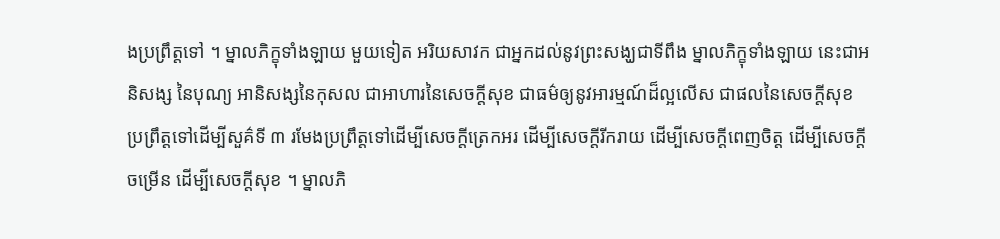ងប្រព្រឹត្តទៅ ។ ម្នាលភិក្ខុទាំងឡាយ មួយទៀត អរិយសាវក ជាអ្នកដល់នូវព្រះសង្ឃជាទីពឹង ម្នាលភិក្ខុទាំងឡាយ នេះជាអនិសង្ស នៃបុណ្យ អានិសង្សនៃកុសល ជាអាហារនៃសេចក្តីសុខ ជាធម៌ឲ្យនូវអារម្មណ៍ដ៏ល្អលើស ជាផលនៃសេចក្តីសុខ ប្រព្រឹត្តទៅដើម្បីសួគ៌ទី ៣ រមែងប្រព្រឹត្តទៅដើម្បីសេចក្តីត្រេកអរ ដើម្បីសេចក្តីរីករាយ ដើម្បីសេចក្តីពេញចិត្ត ដើម្បីសេចក្តីចម្រើន ដើម្បីសេចក្តីសុខ ។ ម្នាលភិ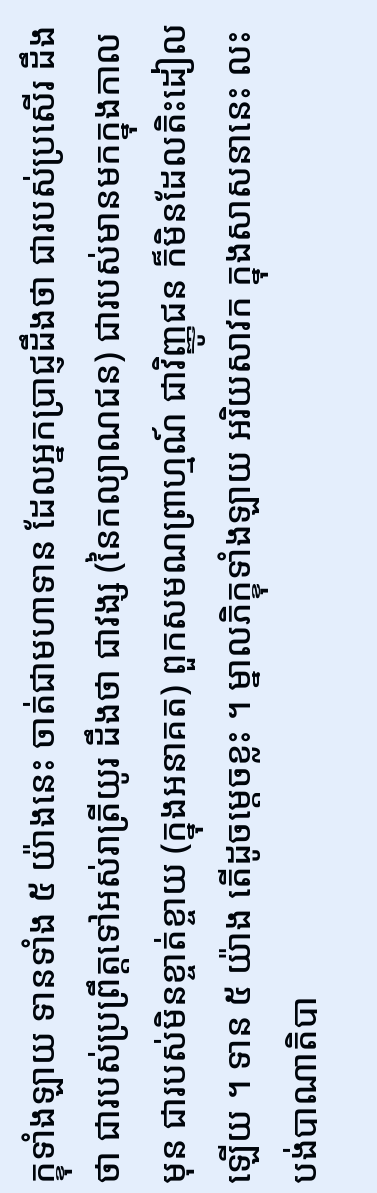ក្ខុទាំងឡាយ ទានទាំង ៥ យ៉ាងនេះ ចាត់ជាមហាទាន ដែលអ្នកប្រាជ្ញដឹងថា ជារបស់ប្រសើរ ដឹងថា ជារបស់ប្រព្រឹត្តទៅអស់រាត្រីយូរ ដឹងថា ជាវង្ស (នៃកល្យាណជន) ជារបស់មានមកក្នុងកាលមុន ជារបស់មិនខ្ចាត់ខ្ចាយ (ក្នុងអនាគត) ពួកសមណព្រាហ្មណ៍ ជាវិញ្ញូជន ក៏មិនដែលតិះដៀលឡើយ ។ ទាន ៥ យ៉ាង តើដូចម្តេចខ្លះ ។ ម្នាលភិក្ខុទាំងឡាយ អរិយសាវក ក្នុងសាសនានេះ លះបង់បាណាតិបា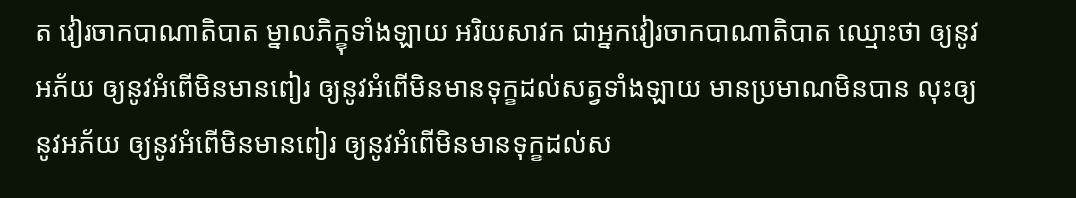ត វៀរចាកបាណាតិបាត ម្នាលភិក្ខុទាំងឡាយ អរិយសាវក ជាអ្នកវៀរចាកបាណាតិបាត ឈ្មោះថា ឲ្យនូវអភ័យ ឲ្យនូវអំពើមិនមានពៀរ ឲ្យនូវអំពើមិនមានទុក្ខដល់សត្វទាំងឡាយ មានប្រមាណមិនបាន លុះឲ្យនូវអភ័យ ឲ្យនូវអំពើមិនមានពៀរ ឲ្យនូវអំពើមិនមានទុក្ខដល់ស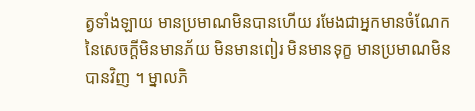ត្វទាំងឡាយ មានប្រមាណមិនបានហើយ រមែងជាអ្នកមានចំណែកនៃសេចក្តីមិនមានភ័យ មិនមានពៀរ មិនមានទុក្ខ មានប្រមាណមិនបានវិញ ។ ម្នាលភិ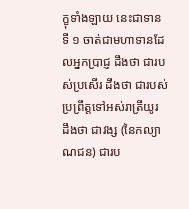ក្ខុទាំងឡាយ នេះជាទានទី ១ ចាត់ជាមហាទានដែលអ្នកប្រាជ្ញ ដឹងថា ជារបស់ប្រសើរ ដឹងថា ជារបស់ប្រព្រឹត្តទៅអស់រាត្រីយូរ ដឹងថា ជាវង្ស (នៃកល្យាណជន) ជារប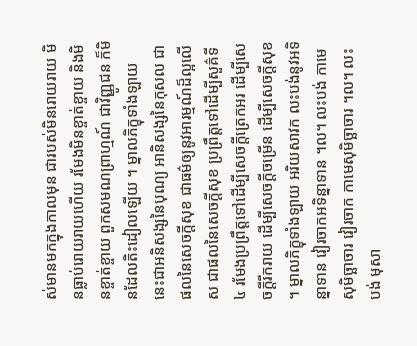ស់មានមកក្នុងកាលមុន ជារបស់មិនរោយរាយ មិនធ្លាប់រោយរាយហើយ រមែងមិនខ្ចាត់ខ្ចាយ និងមិនខ្ចាត់ខ្ចាយ ពួកសមណព្រាហ្មណ៍ ជាវិញ្ញូជន ក៏មិនដែលតិះដៀលឡើយ ។ ម្នាលភិក្ខុទាំងឡាយ នេះជាអនិសង្សនៃបុណ្យ អានិសង្សនៃកុសល ជាផលនៃសេចក្តីសុខ ជាធម៌ឲ្យនូវអារម្មណ៍ដ៏ល្អលើស ជាផលនៃសេចក្តីសុខ ប្រព្រឹត្តទៅដើម្បីសួគ៌ទី ៤ រមែងប្រព្រឹត្តទៅដើម្បីសេចក្តីត្រេកអរ ដើម្បីសេចក្តីរីករាយ ដើម្បីសេចក្តីចម្រើន ដើម្បីសេចក្តីសុខ ។ ម្នាលភិក្ខុទាំងឡាយ អរិយសាវក លះបង់នូវអទិន្នាទាន វៀរចាកអទិន្នាទាន ។ល។ លះបង់ កាមេសុមិច្ឆាចារ វៀរចាក កាមេសុមិច្ឆាចារ ។ល។ លះបង់ មុសា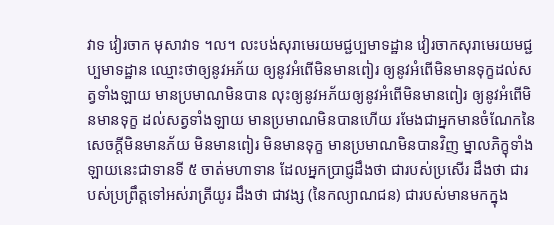វាទ វៀរចាក មុសាវាទ ។ល។ លះបង់សុរាមេរយមជ្ជប្បមាទដ្ឋាន វៀរចាកសុរាមេរយមជ្ជប្បមាទដ្ឋាន ឈ្មោះថាឲ្យនូវអភ័យ ឲ្យនូវអំពើមិនមានពៀរ ឲ្យនូវអំពើមិនមានទុក្ខដល់សត្វទាំងឡាយ មានប្រមាណមិនបាន លុះឲ្យនូវអភ័យឲ្យនូវអំពើមិនមានពៀរ ឲ្យនូវអំពើមិនមានទុក្ខ ដល់សត្វទាំងឡាយ មានប្រមាណមិនបានហើយ រមែងជាអ្នកមានចំណែកនៃសេចក្តីមិនមានភ័យ មិនមានពៀរ មិនមានទុក្ខ មានប្រមាណមិនបានវិញ ម្នាលភិក្ខុទាំងឡាយនេះជាទានទី ៥ ចាត់មហាទាន ដែលអ្នកប្រាជ្ញដឹងថា ជារបស់ប្រសើរ ដឹងថា ជារបស់ប្រព្រឹត្តទៅអស់រាត្រីយូរ ដឹងថា ជាវង្ស (នៃកល្យាណជន) ជារបស់មានមកក្នុង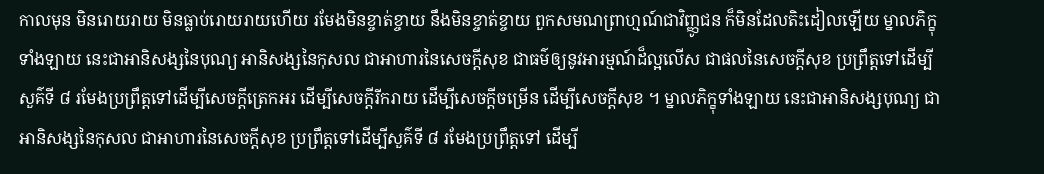កាលមុន មិនរោយរាយ មិនធ្លាប់រោយរាយហើយ រមែងមិនខ្ចាត់ខ្ចាយ នឹងមិនខ្ចាត់ខ្ចាយ ពួកសមណព្រាហ្មណ៍ជាវិញ្ញូជន ក៏មិនដែលតិះដៀលឡើយ ម្នាលភិក្ខុទាំងឡាយ នេះជាអានិសង្សនៃបុណ្យ អានិសង្សនៃកុសល ជាអាហារនៃសេចក្តីសុខ ជាធម៌ឲ្យនូវអារម្មណ៍ដ៏ល្អលើស ជាផលនៃសេចក្តីសុខ ប្រព្រឹត្តទៅដើម្បីសួគ៌ទី ៨ រមែងប្រព្រឹត្តទៅដើម្បីសេចក្តីត្រេកអរ ដើម្បីសេចក្តីរីករាយ ដើម្បីសេចក្តីចម្រើន ដើម្បីសេចក្តីសុខ ។ ម្នាលភិក្ខុទាំងឡាយ នេះជាអានិសង្សបុណ្យ ជាអានិសង្សនៃកុសល ជាអាហារនៃសេចក្តីសុខ ប្រព្រឹត្តទៅដើម្បីសួគ៌ទី ៨ រមែងប្រព្រឹត្តទៅ ដើម្បី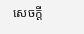សេចក្តី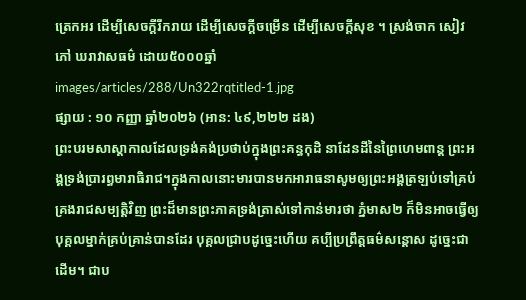ត្រេកអរ ដើម្បីសេចក្តីរីករាយ ដើម្បីសេចក្តីចម្រើន ដើម្បីសេចក្តីសុខ ។ ស្រង់ចាក សៀវភៅ ឃរាវាសធម៌ ដោយ៥០០០ឆ្នាំ
images/articles/288/Un322rqtitled-1.jpg
ផ្សាយ : ១០ កញ្ញា ឆ្នាំ២០២៦ (អាន: ៤៩,២២២ ដង)
ព្រះបរមសាស្តាកាលដែលទ្រង់គង់ប្រថាប់ក្នុងព្រះគន្ធកុដិ នាដែនដីនៃព្រៃហេមពាន្ត ព្រះអង្គទ្រង់ប្រារព្ធមារាធិរាជ។ក្នុងកាលនោះមារបានមកអារាធនាសូមឲ្យព្រះអង្គត្រឡប់ទៅគ្រប់គ្រងរាជសម្បត្តិវិញ ព្រះដ៏មានព្រះភាគទ្រង់ត្រាស់ទៅកាន់មារថា ភ្នំមាស២ ក៏មិនអាចធ្វើឲ្យបុគ្គលម្នាក់គ្រប់គ្រាន់បានដែរ បុគ្គលជ្រាបដូច្នេះហើយ គប្បីប្រព្រឹត្តធម៌សន្តោស ដូច្នេះជាដើម។ ជាប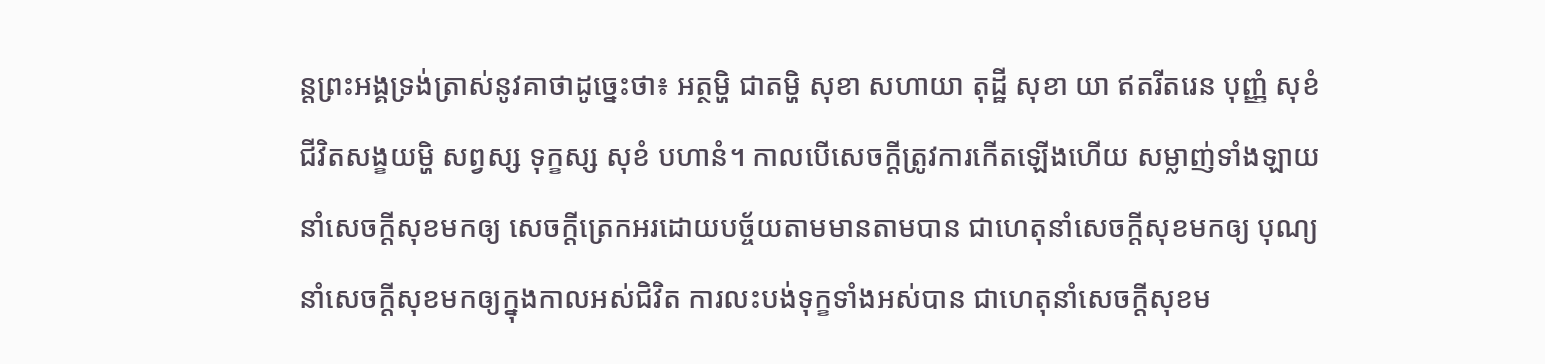ន្តព្រះអង្គទ្រង់ត្រាស់នូវគាថាដូច្នេះថា៖ អត្ថម្ហិ ជាតម្ហិ សុខា សហាយា តុដ្ឋី សុខា យា ឥតរីតរេន បុញ្ញំ សុខំ ជីវិតសង្ខយម្ហិ សព្វស្ស ទុក្ខស្ស សុខំ បហានំ។ កាលបើសេចក្តីត្រូវការកើតឡើងហើយ សម្លាញ់ទាំងឡាយនាំសេចក្តីសុខមកឲ្យ សេចក្តីត្រេកអរដោយបច្ច័យតាមមានតាមបាន ជាហេតុនាំសេចក្តីសុខមកឲ្យ បុណ្យនាំសេចក្តីសុខមកឲ្យក្នុងកាលអស់ជិវិត ការលះបង់ទុក្ខទាំងអស់បាន ជាហេតុនាំសេចក្តីសុខម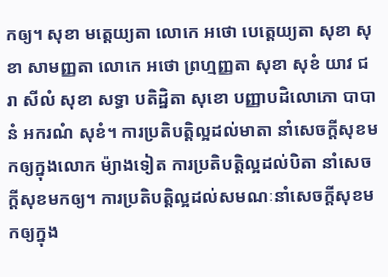កឲ្យ។ សុខា មត្តេយ្យតា លោកេ អថោ បេត្តេយ្យតា សុខា សុខា សាមញ្ញតា លោកេ អថោ ព្រហ្មញ្ញតា សុខា សុខំ យាវ ជរា សីលំ សុខា សទ្ធា បតិដ្ឋិតា សុខោ បញ្ញាបដិលោភោ បាបានំ អករណំ សុខំ។ ការប្រតិបត្តិល្អដល់មាតា នាំសេចក្តីសុខមកឲ្យក្នុងលោក ម៉្យាងទៀត ការប្រតិបត្តិល្អដល់បិតា នាំសេចក្តីសុខមកឲ្យ។ ការប្រតិបត្តិល្អដល់សមណៈនាំសេចក្តីសុខមកឲ្យក្នុង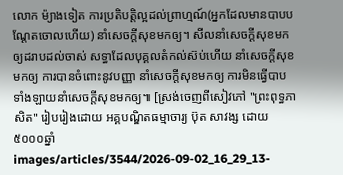លោក ម៉្យាងទៀត ការប្រតិបត្តិល្អដល់ព្រាហ្មណ៍(អ្នកដែលមានបាបបណ្តែតចោលហើយ) នាំសេចក្តីសុខមកឲ្យ។ សីលនាំសេចក្តីសុខមកឲ្យដរាបដល់ចាស់ សទ្ធាដែលបុគ្គលតំកល់ស៊ប់ហើយ នាំសេចក្តីសុខមកឲ្យ ការបានចំពោះនូវបញ្ញា នាំសេចក្តីសុខមកឲ្យ ការមិនធ្វើបាបទាំងឡាយនាំសេចក្តីសុខមកឲ្យ៕ [ស្រង់ចេញពីសៀវភៅ "ព្រះពុទ្ធភាសិត" រៀបរៀងដោយ អគ្គបណ្ឌិតធម្មាចារ្យ ប៊ុត សាវង្ស ដោយ ៥០០០ឆ្នាំ
images/articles/3544/2026-09-02_16_29_13-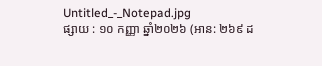Untitled_-_Notepad.jpg
ផ្សាយ : ១០ កញ្ញា ឆ្នាំ២០២៦ (អាន: ២៦៩ ដ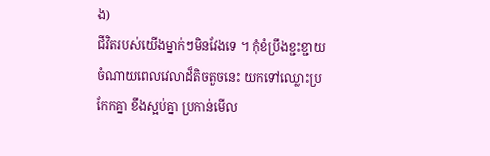ង)
ជីវិតរបស់យេីងម្នាក់ៗមិនវែងទេ ។ កុំខំប្រឹងខ្ជះខ្ជាយចំណាយពេលវេលាដ៏តិចតួចនេះ យកទៅឈ្លោះប្រកែកគ្នា ខឹងស្អប់គ្នា ប្រកាន់មេីល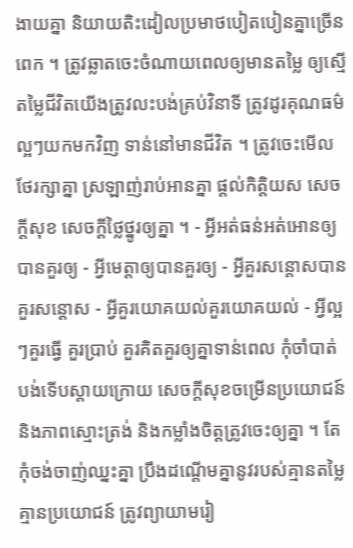ងាយគ្នា និយាយតិះដៀលប្រមាថបៀតបៀនគ្នាច្រេីនពេក ។ ត្រូវឆ្លាតចេះចំណាយពេលឲ្យមានតម្លៃ ឲ្យស្មេីតម្លៃជីវិតយេីងត្រូវលះបង់គ្រប់វិនាទី ត្រូវដូរគុណធម៌ល្អៗយកមកវិញ ទាន់នៅមានជីវិត ។ ត្រូវចេះមេីលថែរក្សាគ្នា ស្រឡាញ់រាប់អានគ្នា ផ្តល់កិត្តិយស សេចក្តីសុខ សេចក្តីថ្លៃថ្នូរឲ្យគ្នា ។ - អ្វីអត់ធន់អត់អោនឲ្យបានគួរឲ្យ - អ្វីមេត្តាឲ្យបានគួរឲ្យ - អ្វីគួរសន្តោសបានគួរសន្តោស - អ្វីគួរយោគយល់គួរយោគយល់ - អ្វីល្អៗគួរធ្វេី គួរប្រាប់ គួរគិតគួរឲ្យគ្នាទាន់ពេល កុំចាំបាត់បង់ទេីបស្តាយក្រោយ សេចក្តីសុខចម្រេីនប្រយោជន៍ និងភាពស្មោះត្រង់ និងកម្លាំងចិត្តត្រូវចេះឲ្យគ្នា ។ តែកុំចង់ចាញ់ឈ្នះគ្នា ប្រឹងដណ្តេីមគ្នានូវរបស់គ្មានតម្លៃ គ្មានប្រយោជន៍ ត្រូវព្យាយាមរៀ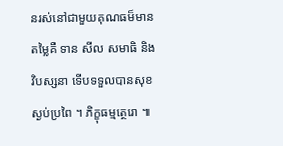នរស់នៅជាមួយគុណធម៏មានតម្លៃគឺ ទាន សីល សមាធិ និងវិបស្សនា ទេីបទទួលបានសុខស្ងប់ប្រពៃ ។ ភិក្ខុធម្មត្ថេរោ ៕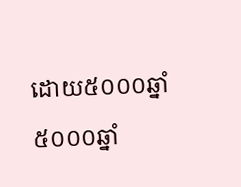ដោយ៥០០០ឆ្នាំ
៥០០០ឆ្នាំ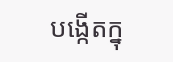បង្កើតក្នុ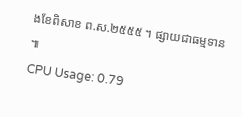ងខែពិសាខ ព.ស.២៥៥៥ ។ ផ្សាយជាធម្មទាន ៕
CPU Usage: 0.79